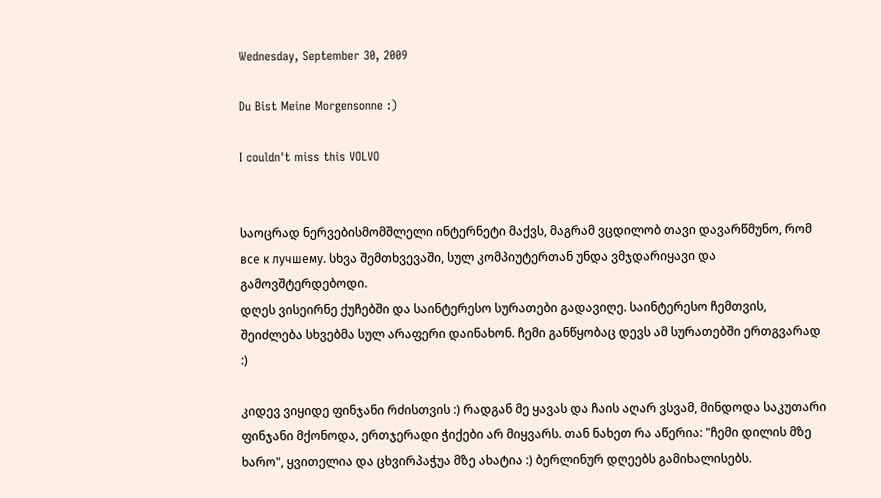Wednesday, September 30, 2009

Du Bist Meine Morgensonne :)

I couldn't miss this VOLVO


საოცრად ნერვებისმომშლელი ინტერნეტი მაქვს, მაგრამ ვცდილობ თავი დავარწმუნო, რომ все к лучшему. სხვა შემთხვევაში, სულ კომპიუტერთან უნდა ვმჯდარიყავი და გამოვშტერდებოდი.
დღეს ვისეირნე ქუჩებში და საინტერესო სურათები გადავიღე. საინტერესო ჩემთვის, შეიძლება სხვებმა სულ არაფერი დაინახონ. ჩემი განწყობაც დევს ამ სურათებში ერთგვარად :)

კიდევ ვიყიდე ფინჯანი რძისთვის :) რადგან მე ყავას და ჩაის აღარ ვსვამ, მინდოდა საკუთარი ფინჯანი მქონოდა, ერთჯერადი ჭიქები არ მიყვარს. თან ნახეთ რა აწერია: "ჩემი დილის მზე ხარო", ყვითელია და ცხვირპაჭუა მზე ახატია :) ბერლინურ დღეებს გამიხალისებს.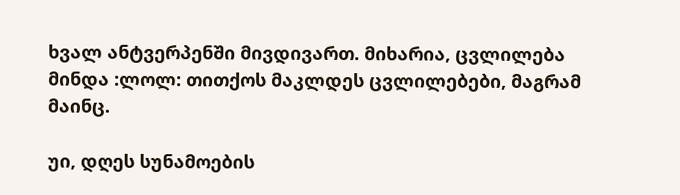ხვალ ანტვერპენში მივდივართ. მიხარია, ცვლილება მინდა :ლოლ: თითქოს მაკლდეს ცვლილებები, მაგრამ მაინც.

უი, დღეს სუნამოების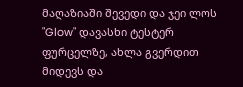მაღაზიაში შევედი და ჯეი ლოს "Glow" დავასხი ტესტერ ფურცელზე, ახლა გვერდით მიდევს და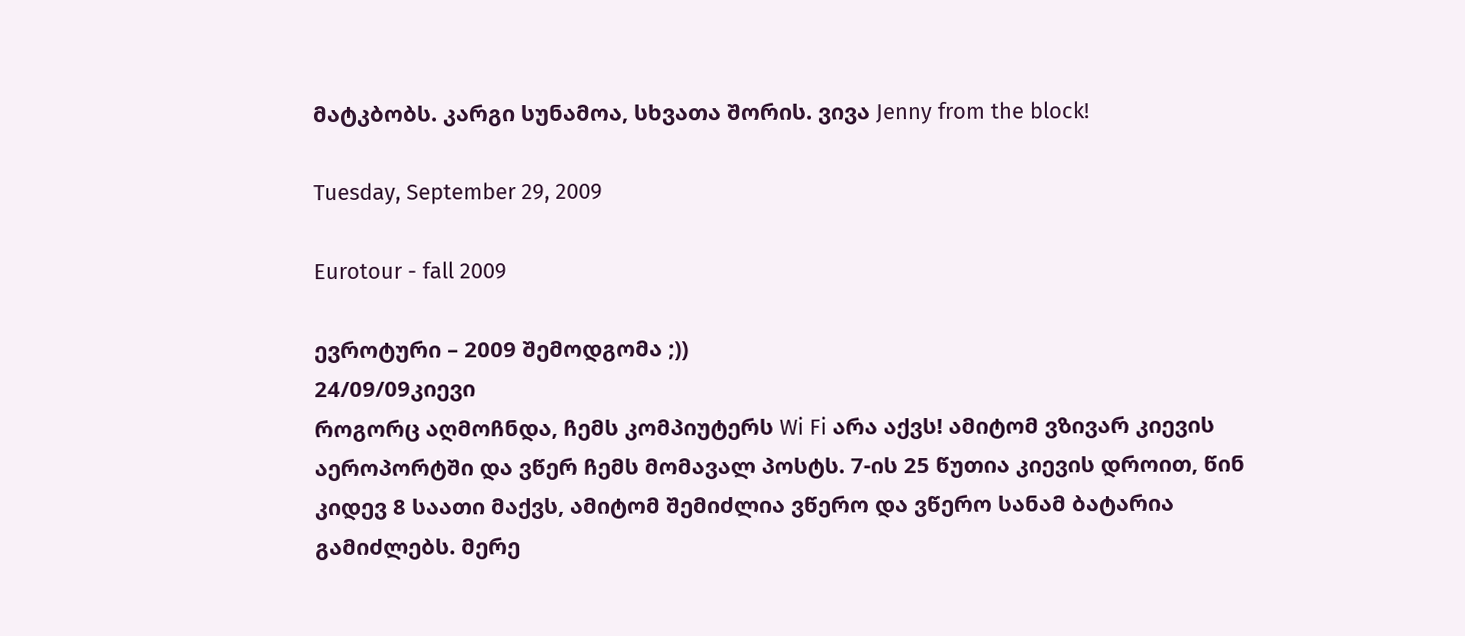მატკბობს. კარგი სუნამოა, სხვათა შორის. ვივა Jenny from the block!

Tuesday, September 29, 2009

Eurotour - fall 2009

ევროტური – 2009 შემოდგომა ;))
24/09/09კიევი
როგორც აღმოჩნდა, ჩემს კომპიუტერს Wi Fi არა აქვს! ამიტომ ვზივარ კიევის აეროპორტში და ვწერ ჩემს მომავალ პოსტს. 7-ის 25 წუთია კიევის დროით, წინ კიდევ 8 საათი მაქვს, ამიტომ შემიძლია ვწერო და ვწერო სანამ ბატარია გამიძლებს. მერე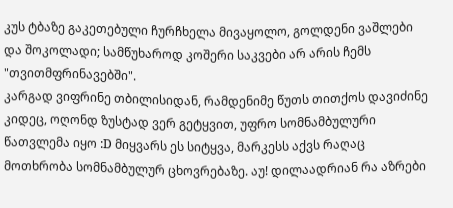კუს ტბაზე გაკეთებული ჩურჩხელა მივაყოლო, გოლდენი ვაშლები და შოკოლადი; სამწუხაროდ კოშერი საკვები არ არის ჩემს "თვითმფრინავებში".
კარგად ვიფრინე თბილისიდან, რამდენიმე წუთს თითქოს დავიძინე კიდეც, ოღონდ ზუსტად ვერ გეტყვით, უფრო სომნამბულური წათვლემა იყო :D მიყვარს ეს სიტყვა, მარკესს აქვს რაღაც მოთხრობა სომნამბულურ ცხოვრებაზე. აუ! დილაადრიან რა აზრები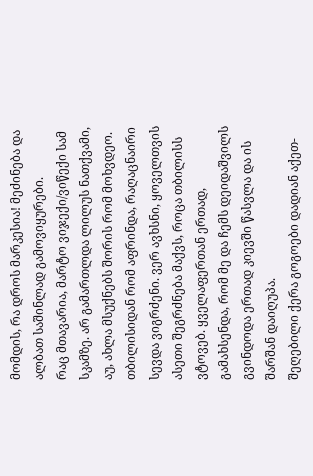მომდის, რა დროს მარკესია! მეძინება და ალბათ საშინლად გამოვიყურები.
რაც მთავარია, მარტო ვიჯექი/ვიწექი სამ სკამზე. არ გამართლდა ლილუს ნათქვამი, აუ, ახლა მსუქნებს შორის რომ მოხვდეო.
თბილისიდან რომ აფრინდა, რაღაცნაირი სევდა ვიგრძენი. ვერ ავხსნი, ყოველთვის ასეთი შეგრძნება მაქვს, როცა თბილისს ვტოვებ. ყველაფერთან ერთად, გამახსენდა, რომ მე და ჩემს დეიდაშვილს გვინდოდა ერთად კიევში წასვლა და ის შარშან დაიღუპა.
შეღებილი ქერა გოგოები დადიან აქეთ-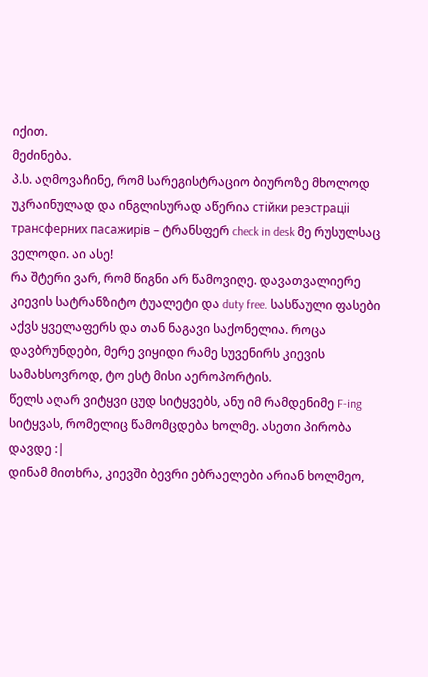იქით.
მეძინება.
პ.ს. აღმოვაჩინე, რომ სარეგისტრაციო ბიუროზე მხოლოდ უკრაინულად და ინგლისურად აწერია стiйки реэстрацii трансферних пасажирiв – ტრანსფერ check in desk მე რუსულსაც ველოდი. აი ასე!
რა შტერი ვარ, რომ წიგნი არ წამოვიღე. დავათვალიერე კიევის სატრანზიტო ტუალეტი და duty free. სასწაული ფასები აქვს ყველაფერს და თან ნაგავი საქონელია. როცა დავბრუნდები, მერე ვიყიდი რამე სუვენირს კიევის სამახსოვროდ, ტო ესტ მისი აეროპორტის.
წელს აღარ ვიტყვი ცუდ სიტყვებს, ანუ იმ რამდენიმე F-ing სიტყვას, რომელიც წამომცდება ხოლმე. ასეთი პირობა დავდე :|
დინამ მითხრა, კიევში ბევრი ებრაელები არიან ხოლმეო,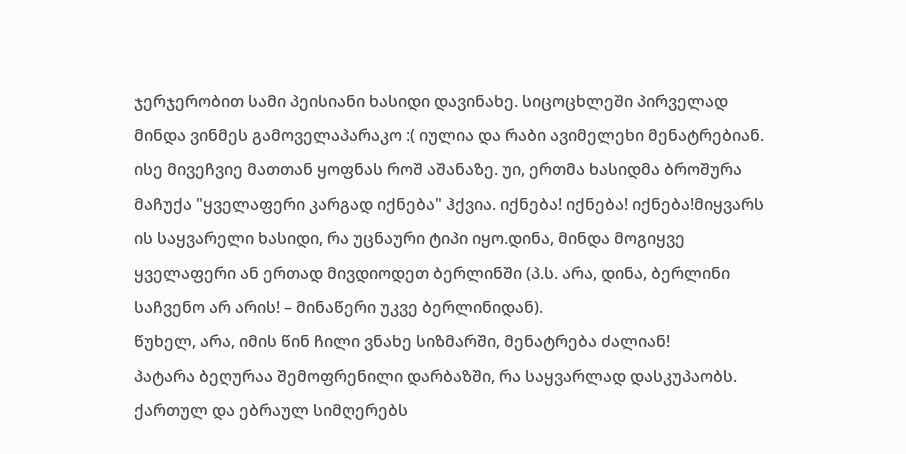ჯერჯერობით სამი პეისიანი ხასიდი დავინახე. სიცოცხლეში პირველად მინდა ვინმეს გამოველაპარაკო :( იულია და რაბი ავიმელეხი მენატრებიან. ისე მივეჩვიე მათთან ყოფნას როშ აშანაზე. უი, ერთმა ხასიდმა ბროშურა მაჩუქა "ყველაფერი კარგად იქნება" ჰქვია. იქნება! იქნება! იქნება!მიყვარს ის საყვარელი ხასიდი, რა უცნაური ტიპი იყო.დინა, მინდა მოგიყვე ყველაფერი ან ერთად მივდიოდეთ ბერლინში (პ.ს. არა, დინა, ბერლინი საჩვენო არ არის! – მინაწერი უკვე ბერლინიდან).
წუხელ, არა, იმის წინ ჩილი ვნახე სიზმარში, მენატრება ძალიან!
პატარა ბეღურაა შემოფრენილი დარბაზში, რა საყვარლად დასკუპაობს.
ქართულ და ებრაულ სიმღერებს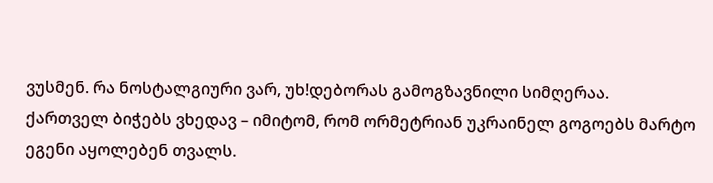ვუსმენ. რა ნოსტალგიური ვარ, უხ!დებორას გამოგზავნილი სიმღერაა.
ქართველ ბიჭებს ვხედავ – იმიტომ, რომ ორმეტრიან უკრაინელ გოგოებს მარტო ეგენი აყოლებენ თვალს.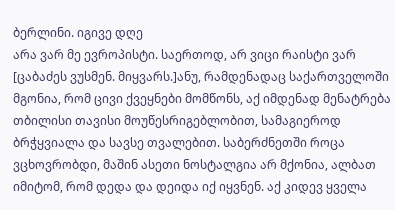ბერლინი. იგივე დღე
არა ვარ მე ევროპისტი. საერთოდ, არ ვიცი რაისტი ვარ [ცაბაძეს ვუსმენ. მიყვარს.]ანუ, რამდენადაც საქართველოში მგონია, რომ ცივი ქვეყნები მომწონს, აქ იმდენად მენატრება თბილისი თავისი მოუწესრიგებლობით, სამაგიეროდ ბრჭყვიალა და სავსე თვალებით. საბერძნეთში როცა ვცხოვრობდი, მაშინ ასეთი ნოსტალგია არ მქონია, ალბათ იმიტომ, რომ დედა და დეიდა იქ იყვნენ. აქ კიდევ ყველა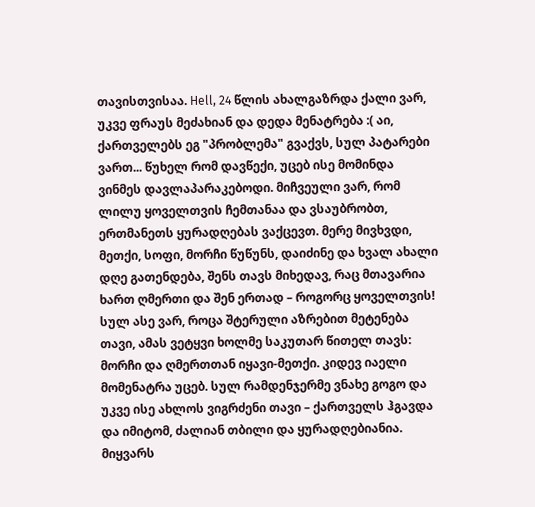თავისთვისაა. Hell, 24 წლის ახალგაზრდა ქალი ვარ, უკვე ფრაუს მეძახიან და დედა მენატრება :( აი, ქართველებს ეგ "პრობლემა" გვაქვს, სულ პატარები ვართ... წუხელ რომ დავწექი, უცებ ისე მომინდა ვინმეს დავლაპარაკებოდი. მიჩვეული ვარ, რომ ლილუ ყოველთვის ჩემთანაა და ვსაუბრობთ, ერთმანეთს ყურადღებას ვაქცევთ. მერე მივხვდი, მეთქი, სოფი, მორჩი წუწუნს, დაიძინე და ხვალ ახალი დღე გათენდება, შენს თავს მიხედავ, რაც მთავარია ხართ ღმერთი და შენ ერთად – როგორც ყოველთვის! სულ ასე ვარ, როცა შტერული აზრებით მეტენება თავი, ამას ვეტყვი ხოლმე საკუთარ წითელ თავს: მორჩი და ღმერთთან იყავი-მეთქი. კიდევ იაელი მომენატრა უცებ. სულ რამდენჯერმე ვნახე გოგო და უკვე ისე ახლოს ვიგრძენი თავი – ქართველს ჰგავდა და იმიტომ, ძალიან თბილი და ყურადღებიანია. მიყვარს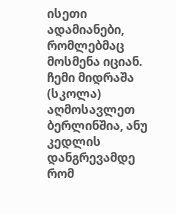ისეთი ადამიანები, რომლებმაც მოსმენა იციან. ჩემი მიდრაშა (სკოლა) აღმოსავლეთ ბერლინშია, ანუ კედლის დანგრევამდე რომ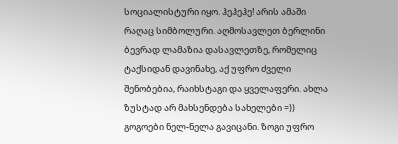სოციალისტური იყო. ჰეჰეჰე! არის ამაში რაღაც სიმბოლური. აღმოსავლეთ ბერლინი ბევრად ლამაზია დასავლეთზე, რომელიც ტაქსიდან დავინახე, აქ უფრო ძველი შენობებია, რაიხსტაგი და ყველაფერი. ახლა ზუსტად არ მახსენდება სახელები =)) გოგოები ნელ-ნელა გავიცანი. ზოგი უფრო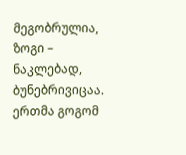მეგობრულია, ზოგი – ნაკლებად, ბუნებრივიცაა. ერთმა გოგომ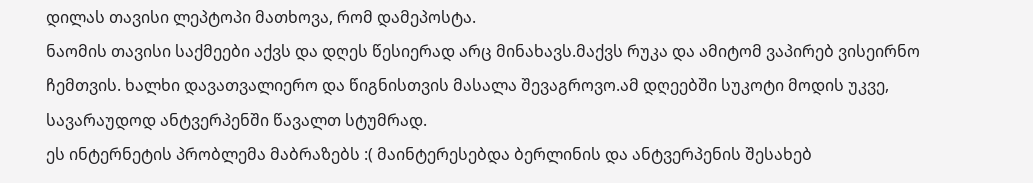დილას თავისი ლეპტოპი მათხოვა, რომ დამეპოსტა.
ნაომის თავისი საქმეები აქვს და დღეს წესიერად არც მინახავს.მაქვს რუკა და ამიტომ ვაპირებ ვისეირნო ჩემთვის. ხალხი დავათვალიერო და წიგნისთვის მასალა შევაგროვო.ამ დღეებში სუკოტი მოდის უკვე, სავარაუდოდ ანტვერპენში წავალთ სტუმრად.
ეს ინტერნეტის პრობლემა მაბრაზებს :( მაინტერესებდა ბერლინის და ანტვერპენის შესახებ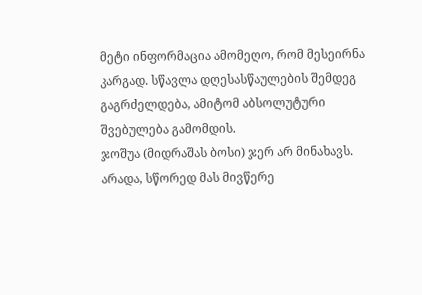მეტი ინფორმაცია ამომეღო, რომ მესეირნა კარგად. სწავლა დღესასწაულების შემდეგ გაგრძელდება, ამიტომ აბსოლუტური შვებულება გამომდის.
ჯოშუა (მიდრაშას ბოსი) ჯერ არ მინახავს. არადა, სწორედ მას მივწერე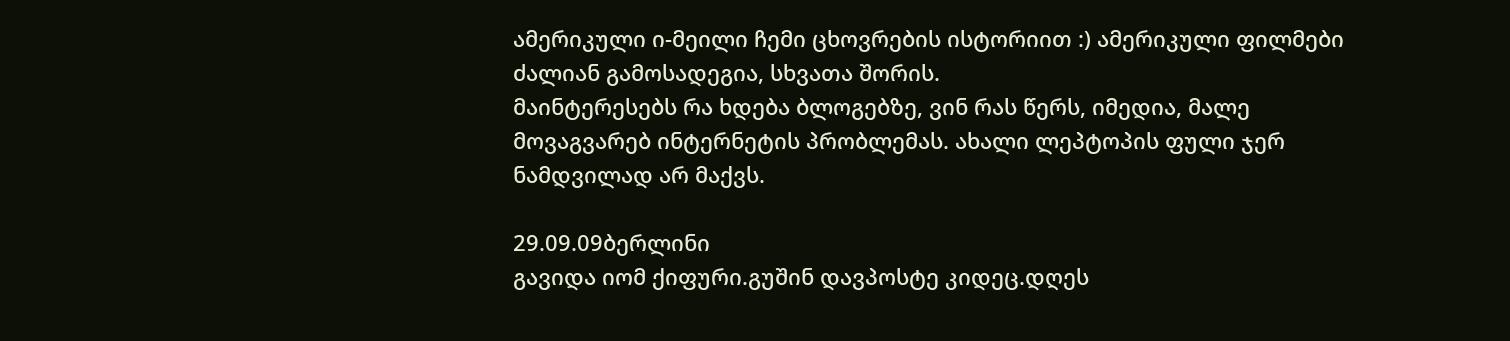ამერიკული ი-მეილი ჩემი ცხოვრების ისტორიით :) ამერიკული ფილმები ძალიან გამოსადეგია, სხვათა შორის.
მაინტერესებს რა ხდება ბლოგებზე, ვინ რას წერს, იმედია, მალე მოვაგვარებ ინტერნეტის პრობლემას. ახალი ლეპტოპის ფული ჯერ ნამდვილად არ მაქვს.

29.09.09ბერლინი
გავიდა იომ ქიფური.გუშინ დავპოსტე კიდეც.დღეს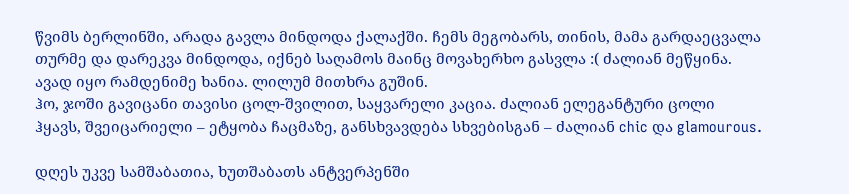წვიმს ბერლინში, არადა გავლა მინდოდა ქალაქში. ჩემს მეგობარს, თინის, მამა გარდაეცვალა თურმე და დარეკვა მინდოდა, იქნებ საღამოს მაინც მოვახერხო გასვლა :( ძალიან მეწყინა. ავად იყო რამდენიმე ხანია. ლილუმ მითხრა გუშინ.
ჰო, ჯოში გავიცანი თავისი ცოლ-შვილით, საყვარელი კაცია. ძალიან ელეგანტური ცოლი ჰყავს, შვეიცარიელი – ეტყობა ჩაცმაზე, განსხვავდება სხვებისგან – ძალიან chic და glamourous.

დღეს უკვე სამშაბათია, ხუთშაბათს ანტვერპენში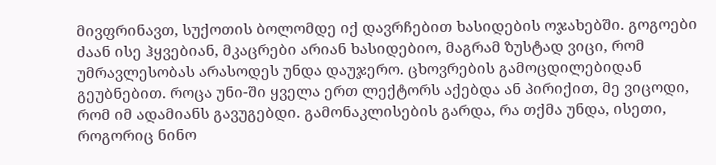მივფრინავთ, სუქოთის ბოლომდე იქ დავრჩებით ხასიდების ოჯახებში. გოგოები ძაან ისე ჰყვებიან, მკაცრები არიან ხასიდებიო, მაგრამ ზუსტად ვიცი, რომ უმრავლესობას არასოდეს უნდა დაუჯერო. ცხოვრების გამოცდილებიდან გეუბნებით. როცა უნი-ში ყველა ერთ ლექტორს აქებდა ან პირიქით, მე ვიცოდი, რომ იმ ადამიანს გავუგებდი. გამონაკლისების გარდა, რა თქმა უნდა, ისეთი, როგორიც ნინო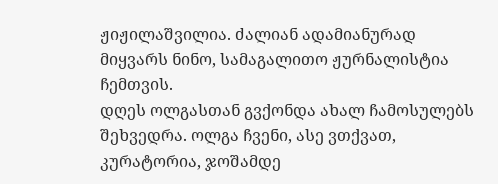ჟიჟილაშვილია. ძალიან ადამიანურად მიყვარს ნინო, სამაგალითო ჟურნალისტია ჩემთვის.
დღეს ოლგასთან გვქონდა ახალ ჩამოსულებს შეხვედრა. ოლგა ჩვენი, ასე ვთქვათ, კურატორია, ჯოშამდე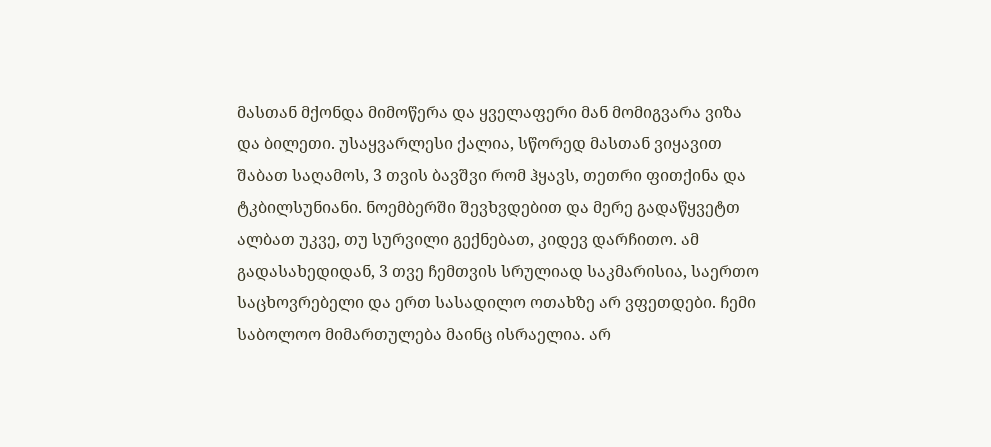მასთან მქონდა მიმოწერა და ყველაფერი მან მომიგვარა ვიზა და ბილეთი. უსაყვარლესი ქალია, სწორედ მასთან ვიყავით შაბათ საღამოს, 3 თვის ბავშვი რომ ჰყავს, თეთრი ფითქინა და ტკბილსუნიანი. ნოემბერში შევხვდებით და მერე გადაწყვეტთ ალბათ უკვე, თუ სურვილი გექნებათ, კიდევ დარჩითო. ამ გადასახედიდან, 3 თვე ჩემთვის სრულიად საკმარისია, საერთო საცხოვრებელი და ერთ სასადილო ოთახზე არ ვფეთდები. ჩემი საბოლოო მიმართულება მაინც ისრაელია. არ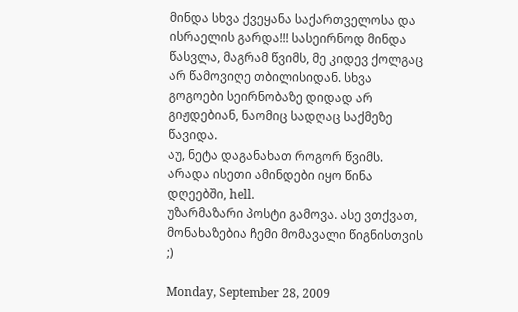მინდა სხვა ქვეყანა საქართველოსა და ისრაელის გარდა!!! სასეირნოდ მინდა წასვლა, მაგრამ წვიმს, მე კიდევ ქოლგაც არ წამოვიღე თბილისიდან. სხვა გოგოები სეირნობაზე დიდად არ გიჟდებიან, ნაომიც სადღაც საქმეზე წავიდა.
აუ, ნეტა დაგანახათ როგორ წვიმს. არადა ისეთი ამინდები იყო წინა დღეებში, hell.
უზარმაზარი პოსტი გამოვა. ასე ვთქვათ, მონახაზებია ჩემი მომავალი წიგნისთვის ;)

Monday, September 28, 2009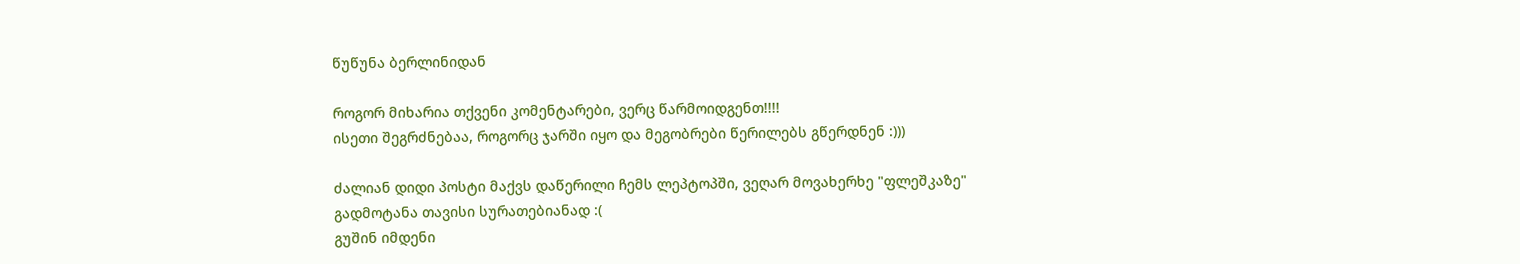წუწუნა ბერლინიდან

როგორ მიხარია თქვენი კომენტარები, ვერც წარმოიდგენთ!!!!
ისეთი შეგრძნებაა, როგორც ჯარში იყო და მეგობრები წერილებს გწერდნენ :)))

ძალიან დიდი პოსტი მაქვს დაწერილი ჩემს ლეპტოპში, ვეღარ მოვახერხე "ფლეშკაზე" გადმოტანა თავისი სურათებიანად :(
გუშინ იმდენი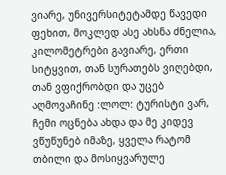ვიარე, უნივერსიტეტამდე წავედი ფეხით, მოკლედ ასე ახსნა ძნელია, კილომეტრები გავიარე, ერთი სიტყვით, თან სურათებს ვიღებდი, თან ვფიქრობდი და უცებ აღმოვაჩინე :ლოლ: ტურისტი ვარ, ჩემი ოცნება ახდა და მე კიდევ ვწუწუნებ იმაზე, ყველა რატომ თბილი და მოსიყვარულე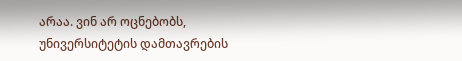არაა. ვინ არ ოცნებობს, უნივერსიტეტის დამთავრების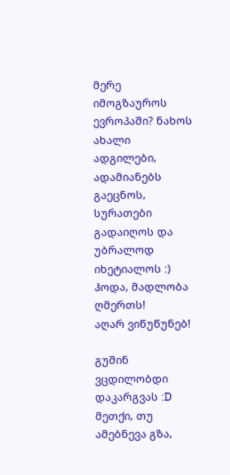მერე იმოგზაუროს ევროპაში? ნახოს ახალი ადგილები, ადამიანებს გაეცნოს, სურათები გადაიღოს და უბრალოდ იხეტიალოს :) ჰოდა, მადლობა ღმერთს!
აღარ ვიწუწუნებ!

გუშინ ვცდილობდი დაკარგვას :D მეთქი, თუ ამებნევა გზა,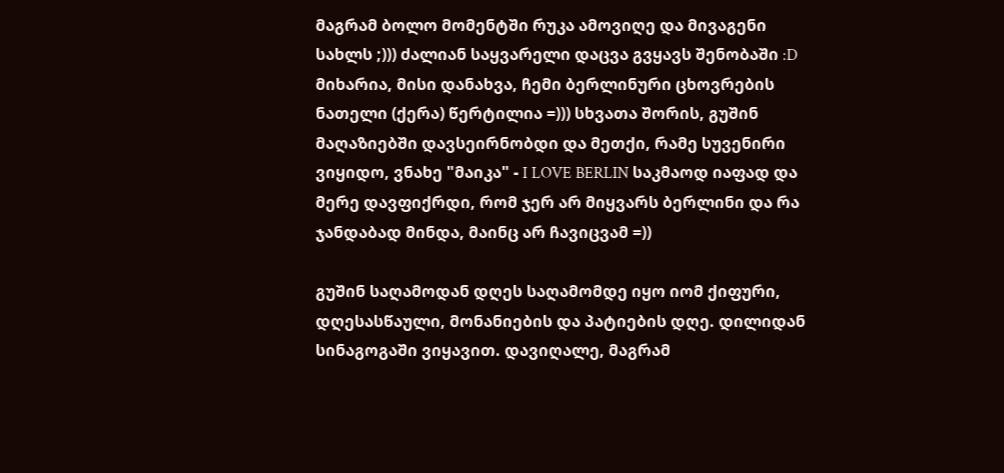მაგრამ ბოლო მომენტში რუკა ამოვიღე და მივაგენი სახლს ;))) ძალიან საყვარელი დაცვა გვყავს შენობაში :D მიხარია, მისი დანახვა, ჩემი ბერლინური ცხოვრების ნათელი (ქერა) წერტილია =))) სხვათა შორის, გუშინ მაღაზიებში დავსეირნობდი და მეთქი, რამე სუვენირი ვიყიდო, ვნახე "მაიკა" - I LOVE BERLIN საკმაოდ იაფად და მერე დავფიქრდი, რომ ჯერ არ მიყვარს ბერლინი და რა ჯანდაბად მინდა, მაინც არ ჩავიცვამ =))

გუშინ საღამოდან დღეს საღამომდე იყო იომ ქიფური, დღესასწაული, მონანიების და პატიების დღე. დილიდან სინაგოგაში ვიყავით. დავიღალე, მაგრამ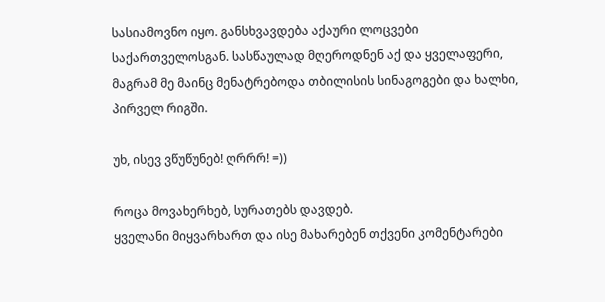სასიამოვნო იყო. განსხვავდება აქაური ლოცვები საქართველოსგან. სასწაულად მღეროდნენ აქ და ყველაფერი, მაგრამ მე მაინც მენატრებოდა თბილისის სინაგოგები და ხალხი, პირველ რიგში.

უხ, ისევ ვწუწუნებ! ღრრრ! =))

როცა მოვახერხებ, სურათებს დავდებ.
ყველანი მიყვარხართ და ისე მახარებენ თქვენი კომენტარები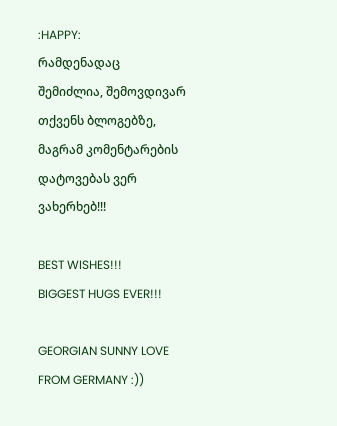:HAPPY:
რამდენადაც შემიძლია, შემოვდივარ თქვენს ბლოგებზე, მაგრამ კომენტარების დატოვებას ვერ ვახერხებ!!!

BEST WISHES!!!
BIGGEST HUGS EVER!!!

GEORGIAN SUNNY LOVE FROM GERMANY :))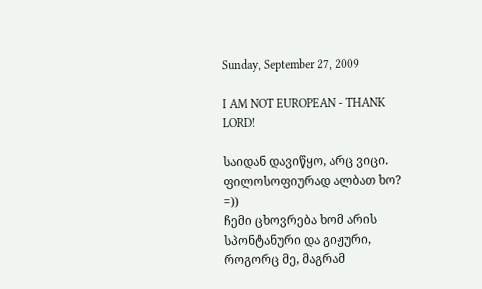Sunday, September 27, 2009

I AM NOT EUROPEAN - THANK LORD!

საიდან დავიწყო, არც ვიცი.
ფილოსოფიურად ალბათ ხო? =))
ჩემი ცხოვრება ხომ არის სპონტანური და გიჟური, როგორც მე, მაგრამ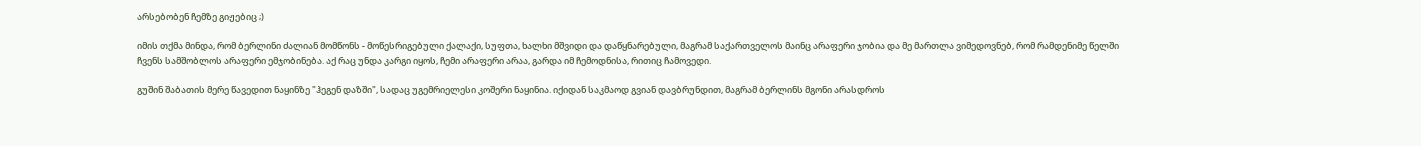არსებობენ ჩემზე გიჟებიც ;)

იმის თქმა მინდა, რომ ბერლინი ძალიან მომწონს - მოწესრიგებული ქალაქი, სუფთა, ხალხი მშვიდი და დაწყნარებული, მაგრამ საქართველოს მაინც არაფერი ჯობია და მე მართლა ვიმედოვნებ, რომ რამდენიმე წელში ჩვენს სამშობლოს არაფერი ემჯობინება. აქ რაც უნდა კარგი იყოს, ჩემი არაფერი არაა, გარდა იმ ჩემოდნისა, რითიც ჩამოვედი.

გუშინ შაბათის მერე წავედით ნაყინზე "ჰეგენ დაზში", სადაც უგემრიელესი კოშერი ნაყინია. იქიდან საკმაოდ გვიან დავბრუნდით, მაგრამ ბერლინს მგონი არასდროს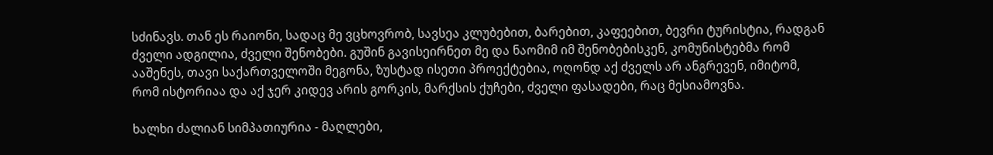სძინავს. თან ეს რაიონი, სადაც მე ვცხოვრობ, სავსეა კლუბებით, ბარებით, კაფეებით, ბევრი ტურისტია, რადგან ძველი ადგილია, ძველი შენობები. გუშინ გავისეირნეთ მე და ნაომიმ იმ შენობებისკენ, კომუნისტებმა რომ ააშენეს, თავი საქართველოში მეგონა, ზუსტად ისეთი პროექტებია, ოღონდ აქ ძველს არ ანგრევენ, იმიტომ, რომ ისტორიაა და აქ ჯერ კიდევ არის გორკის, მარქსის ქუჩები, ძველი ფასადები, რაც მესიამოვნა.

ხალხი ძალიან სიმპათიურია - მაღლები,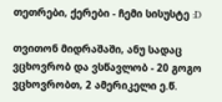თეთრები, ქერები - ჩემი სისუსტე :D

თვითონ მიდრაშაში, ანუ სადაც ვცხოვრობ და ვსწავლობ - 20 გოგო ვცხოვრობთ, 2 ამერიკელი ე.წ.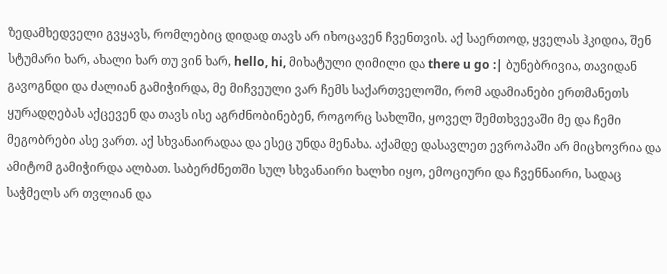ზედამხედველი გვყავს, რომლებიც დიდად თავს არ იხოცავენ ჩვენთვის. აქ საერთოდ, ყველას ჰკიდია, შენ სტუმარი ხარ, ახალი ხარ თუ ვინ ხარ, hello, hi, მიხატული ღიმილი და there u go :| ბუნებრივია, თავიდან გავოგნდი და ძალიან გამიჭირდა, მე მიჩვეული ვარ ჩემს საქართველოში, რომ ადამიანები ერთმანეთს ყურადღებას აქცევენ და თავს ისე აგრძნობინებენ, როგორც სახლში, ყოველ შემთხვევაში მე და ჩემი მეგობრები ასე ვართ. აქ სხვანაირადაა და ესეც უნდა მენახა. აქამდე დასავლეთ ევროპაში არ მიცხოვრია და ამიტომ გამიჭირდა ალბათ. საბერძნეთში სულ სხვანაირი ხალხი იყო, ემოციური და ჩვენნაირი, სადაც საჭმელს არ თვლიან და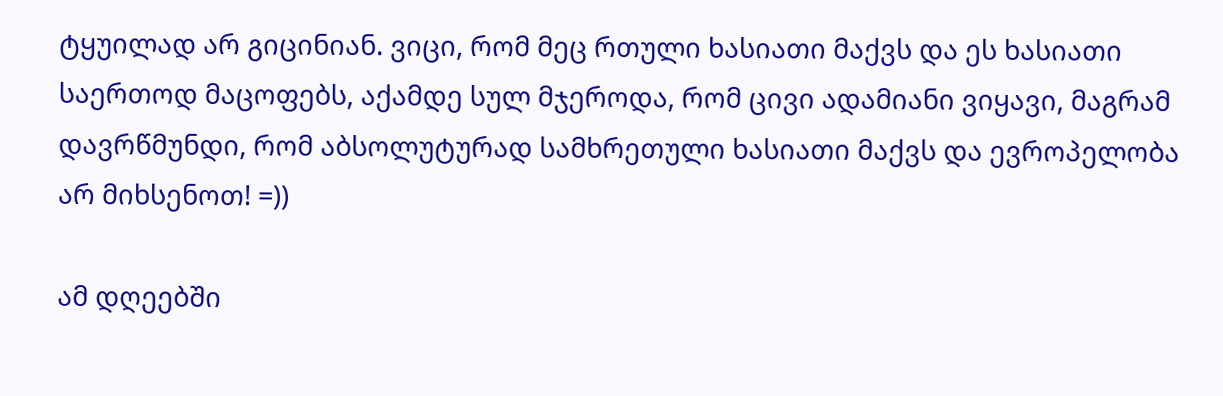ტყუილად არ გიცინიან. ვიცი, რომ მეც რთული ხასიათი მაქვს და ეს ხასიათი საერთოდ მაცოფებს, აქამდე სულ მჯეროდა, რომ ცივი ადამიანი ვიყავი, მაგრამ დავრწმუნდი, რომ აბსოლუტურად სამხრეთული ხასიათი მაქვს და ევროპელობა არ მიხსენოთ! =))

ამ დღეებში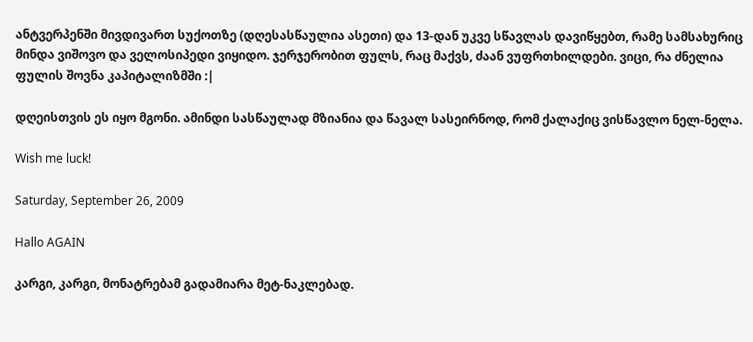ანტვერპენში მივდივართ სუქოთზე (დღესასწაულია ასეთი) და 13-დან უკვე სწავლას დავიწყებთ, რამე სამსახურიც მინდა ვიშოვო და ველოსიპედი ვიყიდო. ჯერჯერობით ფულს, რაც მაქვს, ძაან ვუფრთხილდები. ვიცი, რა ძნელია ფულის შოვნა კაპიტალიზმში :|

დღეისთვის ეს იყო მგონი. ამინდი სასწაულად მზიანია და წავალ სასეირნოდ, რომ ქალაქიც ვისწავლო ნელ-ნელა.

Wish me luck!

Saturday, September 26, 2009

Hallo AGAIN

კარგი, კარგი, მონატრებამ გადამიარა მეტ-ნაკლებად.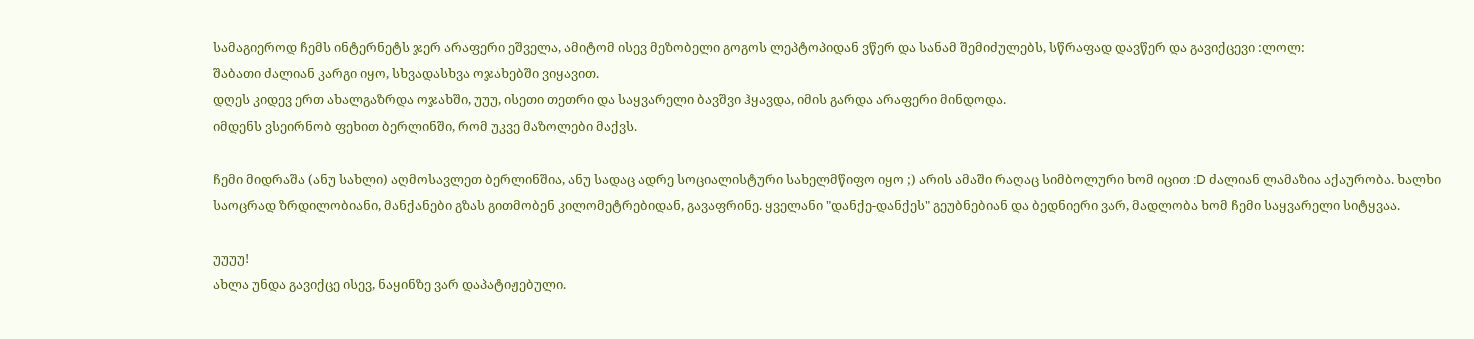სამაგიეროდ ჩემს ინტერნეტს ჯერ არაფერი ეშველა, ამიტომ ისევ მეზობელი გოგოს ლეპტოპიდან ვწერ და სანამ შემიძულებს, სწრაფად დავწერ და გავიქცევი :ლოლ:
შაბათი ძალიან კარგი იყო, სხვადასხვა ოჯახებში ვიყავით.
დღეს კიდევ ერთ ახალგაზრდა ოჯახში, უუუ, ისეთი თეთრი და საყვარელი ბავშვი ჰყავდა, იმის გარდა არაფერი მინდოდა.
იმდენს ვსეირნობ ფეხით ბერლინში, რომ უკვე მაზოლები მაქვს.

ჩემი მიდრაშა (ანუ სახლი) აღმოსავლეთ ბერლინშია, ანუ სადაც ადრე სოციალისტური სახელმწიფო იყო ;) არის ამაში რაღაც სიმბოლური ხომ იცით :D ძალიან ლამაზია აქაურობა. ხალხი საოცრად ზრდილობიანი, მანქანები გზას გითმობენ კილომეტრებიდან, გავაფრინე. ყველანი "დანქე-დანქეს" გეუბნებიან და ბედნიერი ვარ, მადლობა ხომ ჩემი საყვარელი სიტყვაა.

უუუუ!
ახლა უნდა გავიქცე ისევ, ნაყინზე ვარ დაპატიჟებული.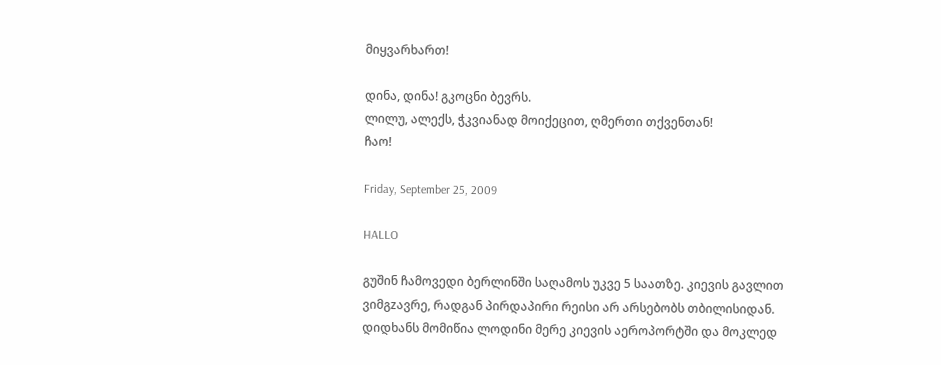მიყვარხართ!

დინა, დინა! გკოცნი ბევრს.
ლილუ, ალექს, ჭკვიანად მოიქეცით, ღმერთი თქვენთან!
ჩაო!

Friday, September 25, 2009

HALLO

გუშინ ჩამოვედი ბერლინში საღამოს უკვე 5 საათზე. კიევის გავლით ვიმგzავრე, რადგან პირდაპირი რეისი არ არსებობს თბილისიდან. დიდხანს მომიწია ლოდინი მერე კიევის აეროპორტში და მოკლედ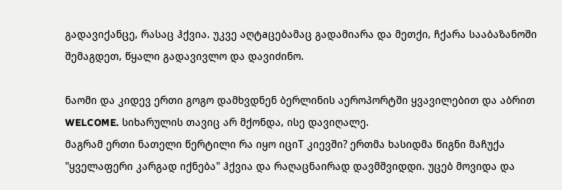გადავიქანცე, რასაც ჰქვია. უკვე აღტaცებამაც გადამიარა და მეთქი, ჩქარა სააბაზანოში შემაგდეთ, წყალი გადავივლო და დავიძინო.

ნაომი და კიდევ ერთი გოგო დამხვდნენ ბერლინის აეროპორტში ყვავილებით და აბრით WELCOME. სიხარულის თავიც არ მქონდა, ისე დავიღალე.
მაგრამ ერთი ნათელი წერტილი რა იყო იციT კიევში? ერთმა ხასიდმა წიგნი მაჩუქა "ყველაფერი კარგად იქნება" ჰქვია და რაღაცნაირად დავმშვიდდი. უცებ მოვიდა და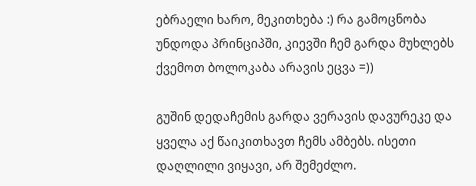ებრაელი ხარო, მეკითხება :) რა გამოცნობა უნდოდა პრინციპში, კიევში ჩემ გარდა მუხლებს ქვემოთ ბოლოკაბა არავის ეცვა =))

გუშინ დედაჩემის გარდა ვერავის დავურეკე და ყველა აქ წაიკითხავთ ჩემს ამბებს. ისეთი დაღლილი ვიყავი, არ შემეძლო.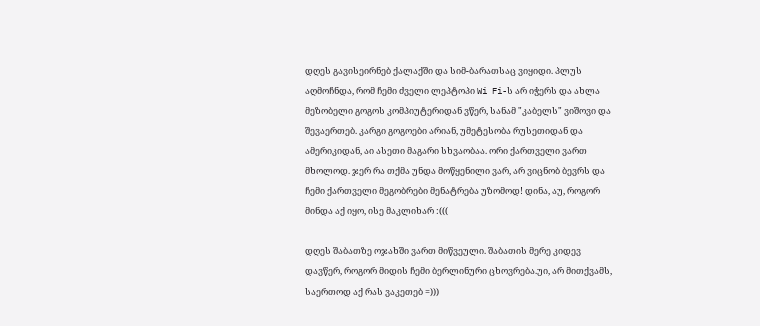დღეს გავისეირნებ ქალაქში და სიმ-ბარათსაც ვიყიდი. პლუს აღმოჩნდა, რომ ჩემი ძველი ლეპტოპი Wi Fi-ს არ იჭერს და ახლა მეზობელი გოგოს კომპიუტერიდან ვწერ, სანამ "კაბელს" ვიშოვი და შევაერთებ. კარგი გოგოები არიან, უმეტესობა რუსეთიდან და ამერიკიდან, აი ასეთი მაგარი სხვაობაა. ორი ქართველი ვართ მხოლოდ. ჯერ რა თქმა უნდა მოწყენილი ვარ, არ ვიცნობ ბევრს და ჩემი ქართველი მეგობრები მენატრება უზომოდ! დინა, აუ, როგორ მინდა აქ იყო, ისე მაკლიხარ :(((

დღეს შაბათზე ოჯახში ვართ მიწვეული. შაბათის მერე კიდევ დავწერ, როგორ მიდის ჩემი ბერლინური ცხოვრება.უი, არ მითქვამს, საერთოდ აქ რას ვაკეთებ =)))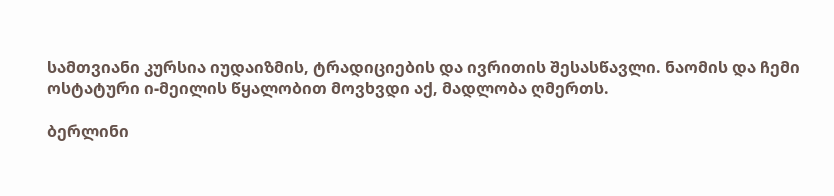სამთვიანი კურსია იუდაიზმის, ტრადიციების და ივრითის შესასწავლი. ნაომის და ჩემი ოსტატური ი-მეილის წყალობით მოვხვდი აქ, მადლობა ღმერთს.

ბერლინი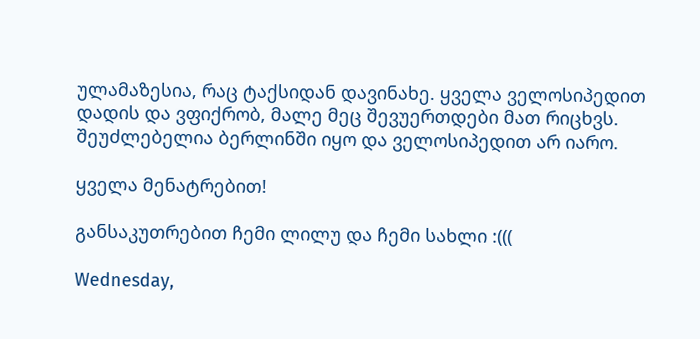ულამაზესია, რაც ტაქსიდან დავინახე. ყველა ველოსიპედით დადის და ვფიქრობ, მალე მეც შევუერთდები მათ რიცხვს. შეუძლებელია ბერლინში იყო და ველოსიპედით არ იარო.

ყველა მენატრებით!

განსაკუთრებით ჩემი ლილუ და ჩემი სახლი :(((

Wednesday,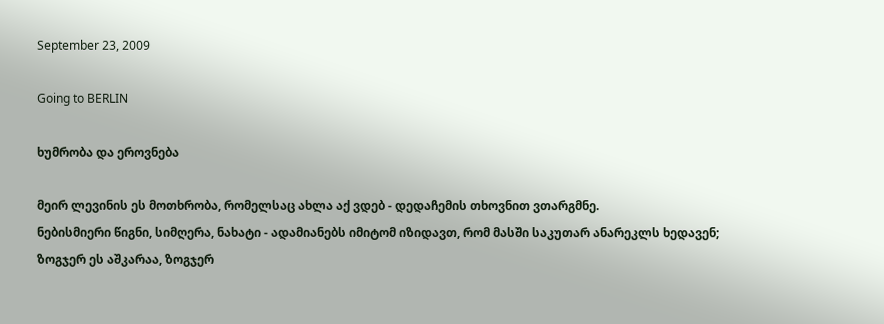September 23, 2009

Going to BERLIN

ხუმრობა და ეროვნება

მეირ ლევინის ეს მოთხრობა, რომელსაც ახლა აქ ვდებ - დედაჩემის თხოვნით ვთარგმნე.
ნებისმიერი წიგნი, სიმღერა, ნახატი - ადამიანებს იმიტომ იზიდავთ, რომ მასში საკუთარ ანარეკლს ხედავენ; ზოგჯერ ეს აშკარაა, ზოგჯერ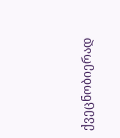ქვეცნობიერად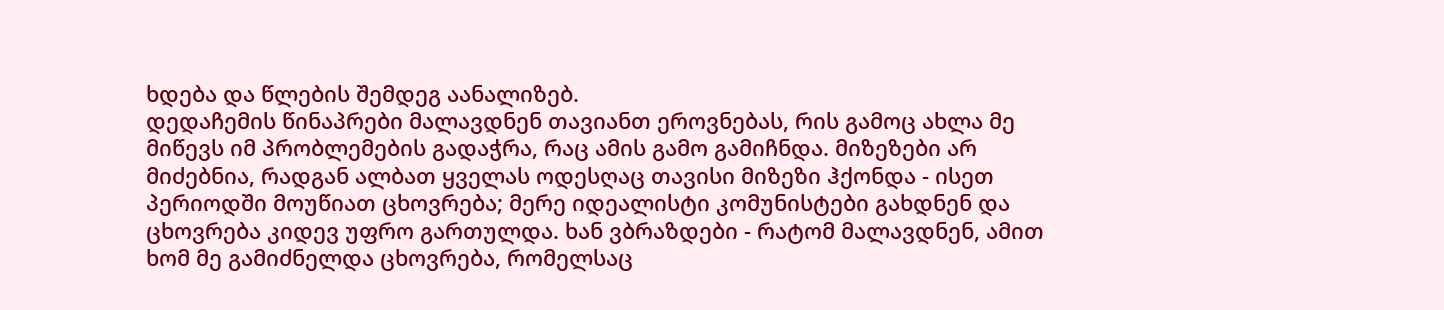ხდება და წლების შემდეგ აანალიზებ.
დედაჩემის წინაპრები მალავდნენ თავიანთ ეროვნებას, რის გამოც ახლა მე მიწევს იმ პრობლემების გადაჭრა, რაც ამის გამო გამიჩნდა. მიზეზები არ მიძებნია, რადგან ალბათ ყველას ოდესღაც თავისი მიზეზი ჰქონდა - ისეთ პერიოდში მოუწიათ ცხოვრება; მერე იდეალისტი კომუნისტები გახდნენ და ცხოვრება კიდევ უფრო გართულდა. ხან ვბრაზდები - რატომ მალავდნენ, ამით ხომ მე გამიძნელდა ცხოვრება, რომელსაც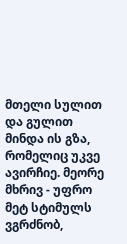მთელი სულით და გულით მინდა ის გზა, რომელიც უკვე ავირჩიე. მეორე მხრივ - უფრო მეტ სტიმულს ვგრძნობ,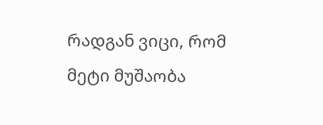რადგან ვიცი, რომ მეტი მუშაობა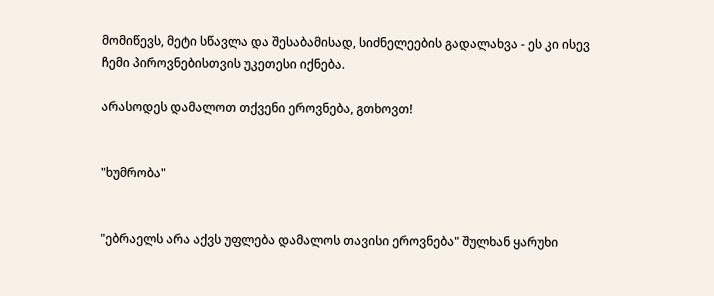მომიწევს, მეტი სწავლა და შესაბამისად, სიძნელეების გადალახვა - ეს კი ისევ ჩემი პიროვნებისთვის უკეთესი იქნება.

არასოდეს დამალოთ თქვენი ეროვნება, გთხოვთ!


"ხუმრობა"


"ებრაელს არა აქვს უფლება დამალოს თავისი ეროვნება" შულხან ყარუხი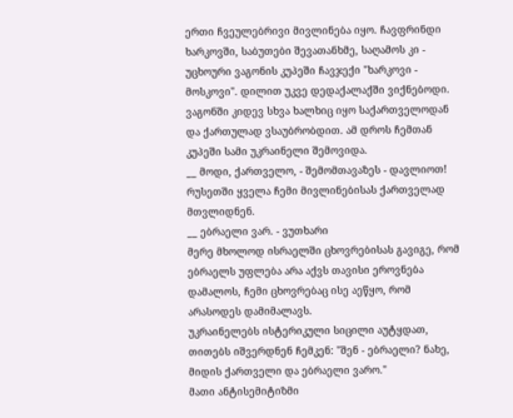ერთი ჩვეულებრივი მივლინება იყო. ჩავფრინდი ხარკოვში, საბუთები შევათანხმე, საღამოს კი - უცხოური ვაგონის კუპეში ჩავჯექი "ხარკოვი - მოსკოვი". დილით უკვე დედაქალაქში ვიქნებოდი.
ვაგონში კიდევ სხვა ხალხიც იყო საქართველოდან და ქართულად ვსაუბრობდით. ამ დროს ჩემთან კუპეში სამი უკრაინელი შემოვიდა.
__ მოდი, ქართველო, - შემომთავაზეს - დავლიოთ!
რუსეთში ყველა ჩემი მივლინებისას ქართველად მთვლიდნენ.
__ ებრაელი ვარ. - ვუთხარი
მერე მხოლოდ ისრაელში ცხოვრებისას გავიგე, რომ ებრაელს უფლება არა აქვს თავისი ეროვნება დამალოს, ჩემი ცხოვრებაც ისე აეწყო, რომ არასოდეს დამიმალავს.
უკრაინელებს ისტერიკული სიცილი აუტყდათ, თითებს იშვერდნენ ჩემკენ: "შენ - ებრაელი? ნახე, მიდის ქართველი და ებრაელი ვარო."
მათი ანტისემიტიზმი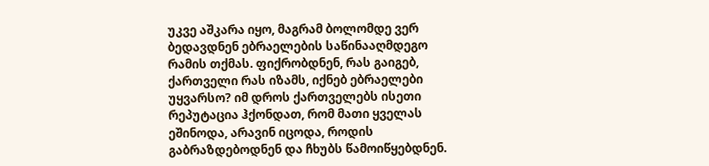უკვე აშკარა იყო, მაგრამ ბოლომდე ვერ ბედავდნენ ებრაელების საწინააღმდეგო რამის თქმას. ფიქრობდნენ, რას გაიგებ, ქართველი რას იზამს, იქნებ ებრაელები უყვარსო? იმ დროს ქართველებს ისეთი რეპუტაცია ჰქონდათ, რომ მათი ყველას ეშინოდა, არავინ იცოდა, როდის გაბრაზდებოდნენ და ჩხუბს წამოიწყებდნენ.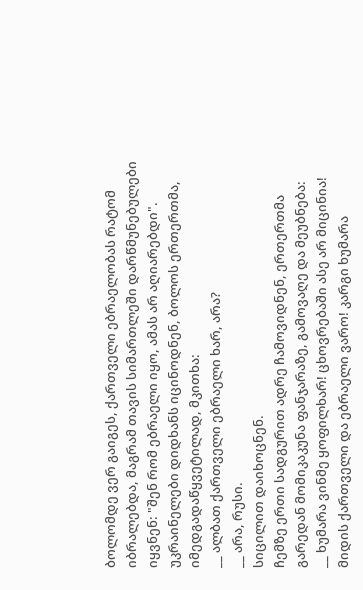ბოლომდე ვერ გაიგეს, ქართველი ებრაელობას რატომ იბრალებდა, მაგრამ თავის სიმართლეში დარწმუნებულები იყვნენ: "შენ რომ ებრაელი იყო, ამას არ აღიარებდი".
უკრაინელები დიდხანს იცინოდნენ, ბოლოს ერთერთმა, იმედგადაწყვეტილად, მკითხა:
__ ალბათ ქართველი ებრაელი ხარ, არა?
__ არა, რუსი.
სიცილით დაიხოცნენ.
ჩემზე ერთი სადგურით ადრე ჩამოვიდნენ, ერთერთმა გარედან მომიკაკუნა ფანჯარაზე, გამოვაღე და მეუბნება:
__ ხუმარა ვინმე ყოფილხარ! ცხოვრებაში ასე არ მიცინია! მიდის ქართველი და ებრაელი ვარო! კარგი ხუმარა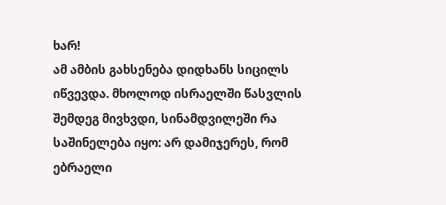ხარ!
ამ ამბის გახსენება დიდხანს სიცილს იწვევდა. მხოლოდ ისრაელში წასვლის შემდეგ მივხვდი, სინამდვილეში რა საშინელება იყო: არ დამიჯერეს, რომ ებრაელი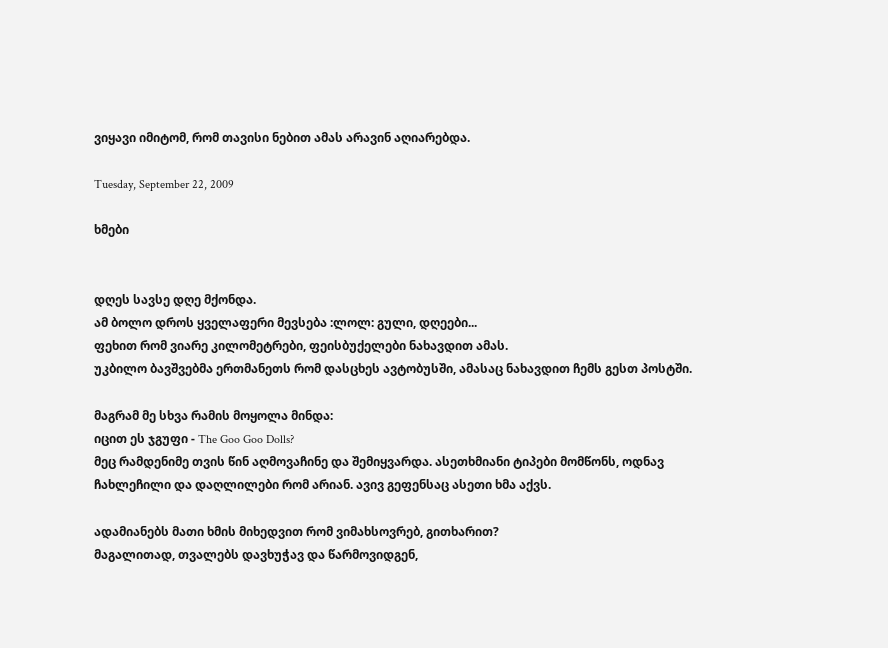ვიყავი იმიტომ, რომ თავისი ნებით ამას არავინ აღიარებდა.

Tuesday, September 22, 2009

ხმები


დღეს სავსე დღე მქონდა.
ამ ბოლო დროს ყველაფერი მევსება :ლოლ: გული, დღეები...
ფეხით რომ ვიარე კილომეტრები, ფეისბუქელები ნახავდით ამას.
უკბილო ბავშვებმა ერთმანეთს რომ დასცხეს ავტობუსში, ამასაც ნახავდით ჩემს გესთ პოსტში.

მაგრამ მე სხვა რამის მოყოლა მინდა:
იცით ეს ჯგუფი - The Goo Goo Dolls?
მეც რამდენიმე თვის წინ აღმოვაჩინე და შემიყვარდა. ასეთხმიანი ტიპები მომწონს, ოდნავ ჩახლეჩილი და დაღლილები რომ არიან. ავივ გეფენსაც ასეთი ხმა აქვს.

ადამიანებს მათი ხმის მიხედვით რომ ვიმახსოვრებ, გითხარით?
მაგალითად, თვალებს დავხუჭავ და წარმოვიდგენ,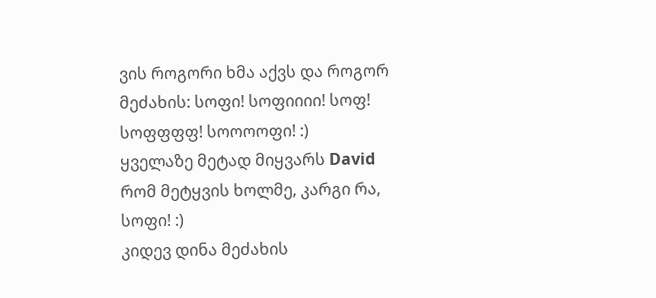ვის როგორი ხმა აქვს და როგორ მეძახის: სოფი! სოფიიიი! სოფ! სოფფფფ! სოოოოფი! :)
ყველაზე მეტად მიყვარს David რომ მეტყვის ხოლმე, კარგი რა, სოფი! :)
კიდევ დინა მეძახის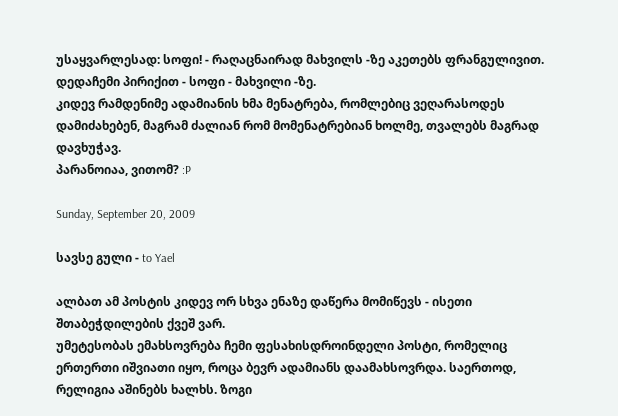უსაყვარლესად: სოფი! - რაღაცნაირად მახვილს -ზე აკეთებს ფრანგულივით.
დედაჩემი პირიქით - სოფი - მახვილი -ზე.
კიდევ რამდენიმე ადამიანის ხმა მენატრება, რომლებიც ვეღარასოდეს დამიძახებენ, მაგრამ ძალიან რომ მომენატრებიან ხოლმე, თვალებს მაგრად დავხუჭავ.
პარანოიაა, ვითომ? :P

Sunday, September 20, 2009

სავსე გული - to Yael

ალბათ ამ პოსტის კიდევ ორ სხვა ენაზე დაწერა მომიწევს - ისეთი შთაბეჭდილების ქვეშ ვარ.
უმეტესობას ემახსოვრება ჩემი ფესახისდროინდელი პოსტი, რომელიც ერთერთი იშვიათი იყო, როცა ბევრ ადამიანს დაამახსოვრდა. საერთოდ, რელიგია აშინებს ხალხს. ზოგი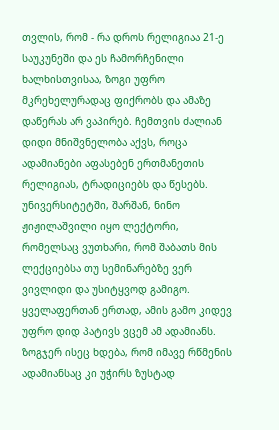თვლის, რომ - რა დროს რელიგიაა 21-ე საუკუნეში და ეს ჩამორჩენილი ხალხისთვისაა, ზოგი უფრო მკრეხელურადაც ფიქრობს და ამაზე დაწერას არ ვაპირებ. ჩემთვის ძალიან დიდი მნიშვნელობა აქვს, როცა ადამიანები აფასებენ ერთმანეთის რელიგიას, ტრადიციებს და წესებს. უნივერსიტეტში, შარშან, ნინო ჟიჟილაშვილი იყო ლექტორი, რომელსაც ვუთხარი, რომ შაბათს მის ლექციებსა თუ სემინარებზე ვერ ვივლიდი და უსიტყვოდ გამიგო. ყველაფერთან ერთად, ამის გამო კიდევ უფრო დიდ პატივს ვცემ ამ ადამიანს. ზოგჯერ ისეც ხდება, რომ იმავე რწმენის ადამიანსაც კი უჭირს ზუსტად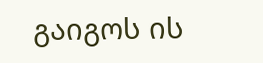გაიგოს ის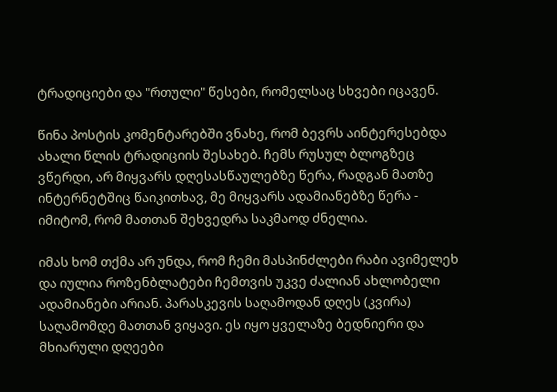ტრადიციები და "რთული" წესები, რომელსაც სხვები იცავენ.

წინა პოსტის კომენტარებში ვნახე, რომ ბევრს აინტერესებდა ახალი წლის ტრადიციის შესახებ. ჩემს რუსულ ბლოგზეც ვწერდი, არ მიყვარს დღესასწაულებზე წერა, რადგან მათზე ინტერნეტშიც წაიკითხავ, მე მიყვარს ადამიანებზე წერა - იმიტომ, რომ მათთან შეხვედრა საკმაოდ ძნელია.

იმას ხომ თქმა არ უნდა, რომ ჩემი მასპინძლები რაბი ავიმელეხ და იულია როზენბლატები ჩემთვის უკვე ძალიან ახლობელი ადამიანები არიან. პარასკევის საღამოდან დღეს (კვირა) საღამომდე მათთან ვიყავი. ეს იყო ყველაზე ბედნიერი და მხიარული დღეები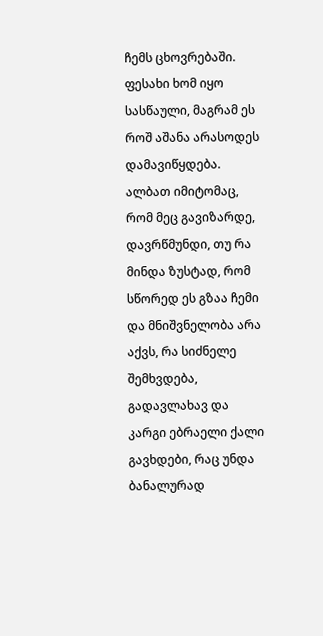ჩემს ცხოვრებაში. ფესახი ხომ იყო სასწაული, მაგრამ ეს როშ აშანა არასოდეს დამავიწყდება. ალბათ იმიტომაც, რომ მეც გავიზარდე, დავრწმუნდი, თუ რა მინდა ზუსტად, რომ სწორედ ეს გზაა ჩემი და მნიშვნელობა არა აქვს, რა სიძნელე შემხვდება, გადავლახავ და კარგი ებრაელი ქალი გავხდები, რაც უნდა ბანალურად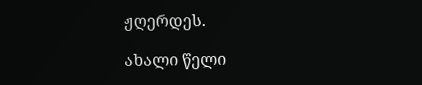ჟღერდეს.

ახალი წელი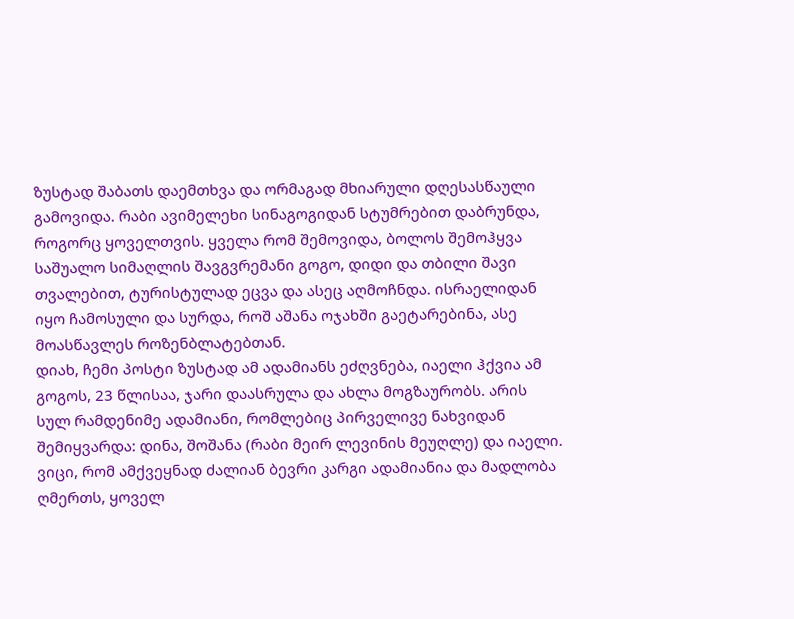ზუსტად შაბათს დაემთხვა და ორმაგად მხიარული დღესასწაული გამოვიდა. რაბი ავიმელეხი სინაგოგიდან სტუმრებით დაბრუნდა, როგორც ყოველთვის. ყველა რომ შემოვიდა, ბოლოს შემოჰყვა საშუალო სიმაღლის შავგვრემანი გოგო, დიდი და თბილი შავი თვალებით, ტურისტულად ეცვა და ასეც აღმოჩნდა. ისრაელიდან იყო ჩამოსული და სურდა, როშ აშანა ოჯახში გაეტარებინა, ასე მოასწავლეს როზენბლატებთან.
დიახ, ჩემი პოსტი ზუსტად ამ ადამიანს ეძღვნება, იაელი ჰქვია ამ გოგოს, 23 წლისაა, ჯარი დაასრულა და ახლა მოგზაურობს. არის სულ რამდენიმე ადამიანი, რომლებიც პირველივე ნახვიდან შემიყვარდა: დინა, შოშანა (რაბი მეირ ლევინის მეუღლე) და იაელი. ვიცი, რომ ამქვეყნად ძალიან ბევრი კარგი ადამიანია და მადლობა ღმერთს, ყოველ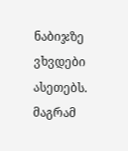ნაბიჯზე ვხვდები ასეთებს. მაგრამ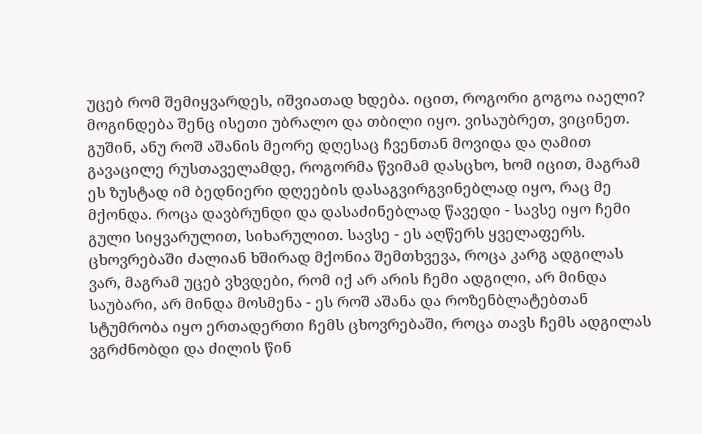უცებ რომ შემიყვარდეს, იშვიათად ხდება. იცით, როგორი გოგოა იაელი? მოგინდება შენც ისეთი უბრალო და თბილი იყო. ვისაუბრეთ, ვიცინეთ. გუშინ, ანუ როშ აშანის მეორე დღესაც ჩვენთან მოვიდა და ღამით გავაცილე რუსთაველამდე, როგორმა წვიმამ დასცხო, ხომ იცით, მაგრამ ეს ზუსტად იმ ბედნიერი დღეების დასაგვირგვინებლად იყო, რაც მე მქონდა. როცა დავბრუნდი და დასაძინებლად წავედი - სავსე იყო ჩემი გული სიყვარულით, სიხარულით. სავსე - ეს აღწერს ყველაფერს. ცხოვრებაში ძალიან ხშირად მქონია შემთხვევა, როცა კარგ ადგილას ვარ, მაგრამ უცებ ვხვდები, რომ იქ არ არის ჩემი ადგილი, არ მინდა საუბარი, არ მინდა მოსმენა - ეს როშ აშანა და როზენბლატებთან სტუმრობა იყო ერთადერთი ჩემს ცხოვრებაში, როცა თავს ჩემს ადგილას ვგრძნობდი და ძილის წინ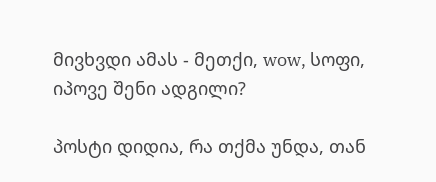მივხვდი ამას - მეთქი, wow, სოფი, იპოვე შენი ადგილი?

პოსტი დიდია, რა თქმა უნდა, თან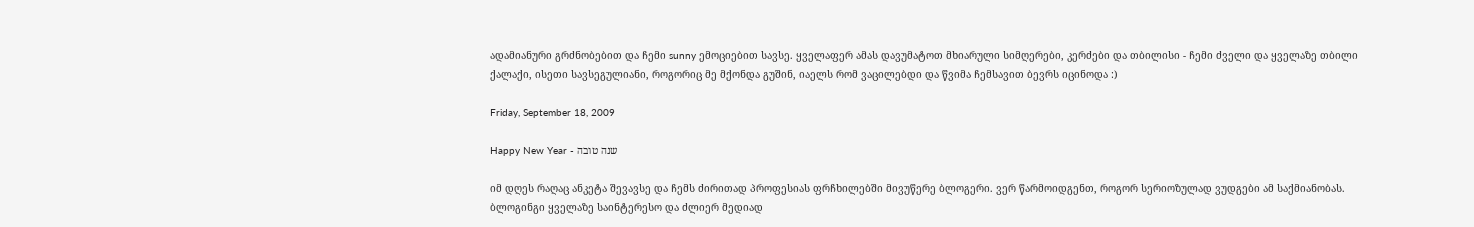ადამიანური გრძნობებით და ჩემი sunny ემოციებით სავსე. ყველაფერ ამას დავუმატოთ მხიარული სიმღერები, კერძები და თბილისი - ჩემი ძველი და ყველაზე თბილი ქალაქი, ისეთი სავსეგულიანი, როგორიც მე მქონდა გუშინ, იაელს რომ ვაცილებდი და წვიმა ჩემსავით ბევრს იცინოდა :)

Friday, September 18, 2009

Happy New Year - שנה טובה

იმ დღეს რაღაც ანკეტა შევავსე და ჩემს ძირითად პროფესიას ფრჩხილებში მივუწერე ბლოგერი. ვერ წარმოიდგენთ, როგორ სერიოზულად ვუდგები ამ საქმიანობას. ბლოგინგი ყველაზე საინტერესო და ძლიერ მედიად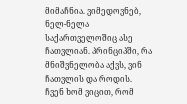მიმაჩნია. ვიმედოვნებ, ნელ-ნელა საქართველოშიც ასე ჩათვლიან. პრინციპში, რა მნიშვნელობა აქვს, ვინ ჩათვლის და როდის. ჩვენ ხომ ვიცით, რომ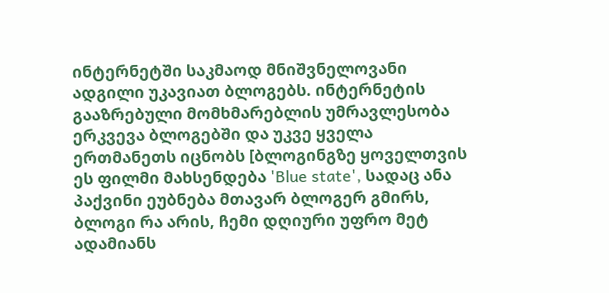ინტერნეტში საკმაოდ მნიშვნელოვანი ადგილი უკავიათ ბლოგებს. ინტერნეტის გააზრებული მომხმარებლის უმრავლესობა ერკვევა ბლოგებში და უკვე ყველა ერთმანეთს იცნობს [ბლოგინგზე ყოველთვის ეს ფილმი მახსენდება 'Blue state', სადაც ანა პაქვინი ეუბნება მთავარ ბლოგერ გმირს, ბლოგი რა არის, ჩემი დღიური უფრო მეტ ადამიანს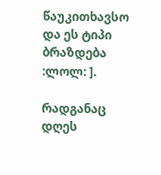წაუკითხავსო და ეს ტიპი ბრაზდება :ლოლ: ].

რადგანაც დღეს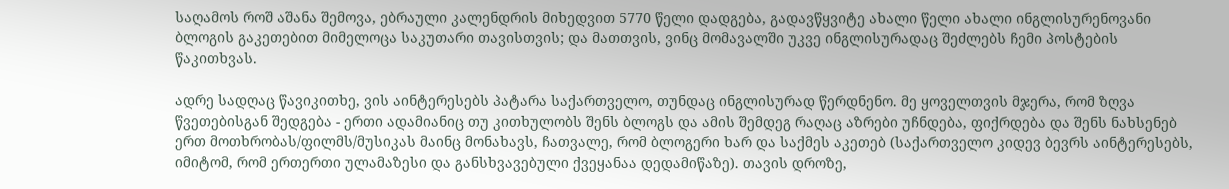საღამოს როშ აშანა შემოვა, ებრაული კალენდრის მიხედვით 5770 წელი დადგება, გადავწყვიტე ახალი წელი ახალი ინგლისურენოვანი ბლოგის გაკეთებით მიმელოცა საკუთარი თავისთვის; და მათთვის, ვინც მომავალში უკვე ინგლისურადაც შეძლებს ჩემი პოსტების წაკითხვას.

ადრე სადღაც წავიკითხე, ვის აინტერესებს პატარა საქართველო, თუნდაც ინგლისურად წერდნენო. მე ყოველთვის მჯერა, რომ ზღვა წვეთებისგან შედგება - ერთი ადამიანიც თუ კითხულობს შენს ბლოგს და ამის შემდეგ რაღაც აზრები უჩნდება, ფიქრდება და შენს ნახსენებ ერთ მოთხრობას/ფილმს/მუსიკას მაინც მონახავს, ჩათვალე, რომ ბლოგერი ხარ და საქმეს აკეთებ (საქართველო კიდევ ბევრს აინტერესებს, იმიტომ, რომ ერთერთი ულამაზესი და განსხვავებული ქვეყანაა დედამიწაზე). თავის დროზე,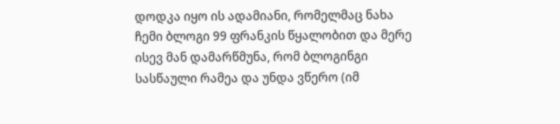დოდკა იყო ის ადამიანი, რომელმაც ნახა ჩემი ბლოგი 99 ფრანკის წყალობით და მერე ისევ მან დამარწმუნა, რომ ბლოგინგი სასწაული რამეა და უნდა ვწერო (იმ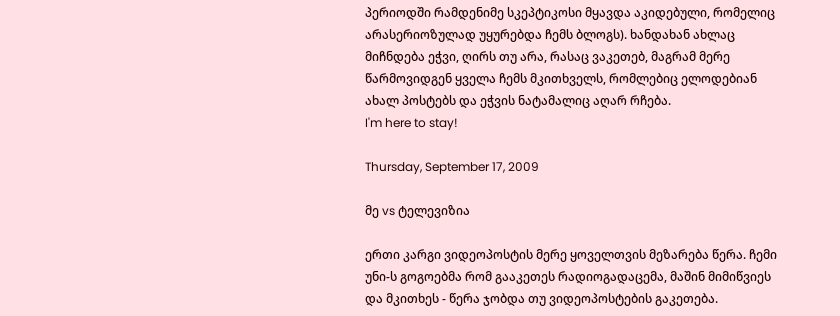პერიოდში რამდენიმე სკეპტიკოსი მყავდა აკიდებული, რომელიც არასერიოზულად უყურებდა ჩემს ბლოგს). ხანდახან ახლაც მიჩნდება ეჭვი, ღირს თუ არა, რასაც ვაკეთებ, მაგრამ მერე წარმოვიდგენ ყველა ჩემს მკითხველს, რომლებიც ელოდებიან ახალ პოსტებს და ეჭვის ნატამალიც აღარ რჩება.
I'm here to stay!

Thursday, September 17, 2009

მე vs ტელევიზია

ერთი კარგი ვიდეოპოსტის მერე ყოველთვის მეზარება წერა. ჩემი უნი-ს გოგოებმა რომ გააკეთეს რადიოგადაცემა, მაშინ მიმიწვიეს და მკითხეს - წერა ჯობდა თუ ვიდეოპოსტების გაკეთება.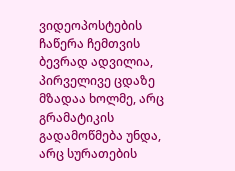ვიდეოპოსტების ჩაწერა ჩემთვის ბევრად ადვილია, პირველივე ცდაზე მზადაა ხოლმე, არც გრამატიკის გადამოწმება უნდა, არც სურათების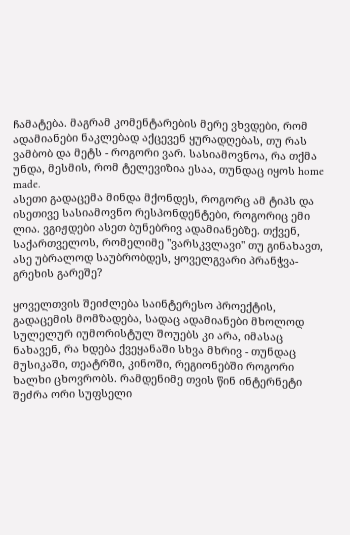ჩამატება. მაგრამ კომენტარების მერე ვხვდები, რომ ადამიანები ნაკლებად აქცევენ ყურადღებას, თუ რას ვამბობ და მეტს - როგორი ვარ. სასიამოვნოა, რა თქმა უნდა, მესმის, რომ ტელევიზია ესაა, თუნდაც იყოს home made.
ასეთი გადაცემა მინდა მქონდეს, როგორც ამ ტიპს და ისეთივე სასიამოვნო რესპონდენტები, როგორიც ემი ლია. ვგიჟდები ასეთ ბუნებრივ ადამიანებზე. თქვენ, საქართველოს, რომელიმე "ვარსკვლავი" თუ გინახავთ, ასე უბრალოდ საუბრობდეს, ყოველგვარი პრანჭვა-გრეხის გარეშე?

ყოველთვის შეიძლება საინტერესო პროექტის, გადაცემის მომზადება, სადაც ადამიანები მხოლოდ სულელურ იუმორისტულ შოუებს კი არა, იმასაც ნახავენ, რა ხდება ქვეყანაში სხვა მხრივ - თუნდაც მუსიკაში, თეატრში, კინოში, რეგიონებში როგორი ხალხი ცხოვრობს. რამდენიმე თვის წინ ინტერნეტი შეძრა ორი სუფსელი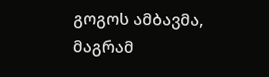გოგოს ამბავმა, მაგრამ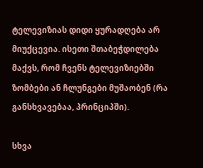ტელევიზიას დიდი ყურადღება არ მიუქცევია. ისეთი შთაბეჭდილება მაქვს, რომ ჩვენს ტელევიზიებში ზომბები ან ჩლუნგები მუშაობენ (რა განსხვავებაა, პრინციპში).

სხვა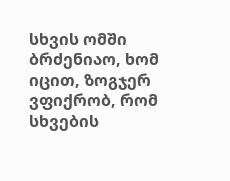სხვის ომში ბრძენიაო, ხომ იცით, ზოგჯერ ვფიქრობ, რომ სხვების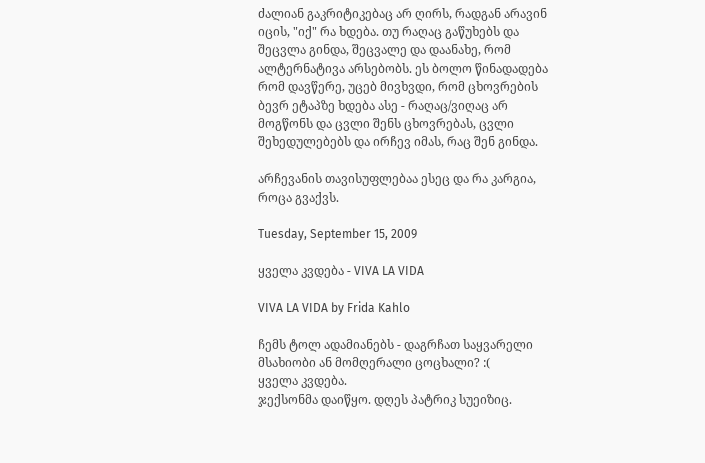ძალიან გაკრიტიკებაც არ ღირს, რადგან არავინ იცის, "იქ" რა ხდება. თუ რაღაც გაწუხებს და შეცვლა გინდა, შეცვალე და დაანახე, რომ ალტერნატივა არსებობს. ეს ბოლო წინადადება რომ დავწერე, უცებ მივხვდი, რომ ცხოვრების ბევრ ეტაპზე ხდება ასე - რაღაც/ვიღაც არ მოგწონს და ცვლი შენს ცხოვრებას, ცვლი შეხედულებებს და ირჩევ იმას, რაც შენ გინდა.

არჩევანის თავისუფლებაა ესეც და რა კარგია, როცა გვაქვს.

Tuesday, September 15, 2009

ყველა კვდება - VIVA LA VIDA

VIVA LA VIDA by Frida Kahlo

ჩემს ტოლ ადამიანებს - დაგრჩათ საყვარელი მსახიობი ან მომღერალი ცოცხალი? :(
ყველა კვდება.
ჯექსონმა დაიწყო. დღეს პატრიკ სუეიზიც.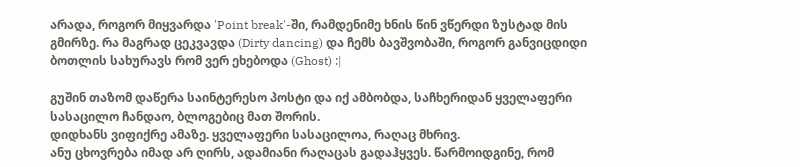არადა, როგორ მიყვარდა 'Point break'-ში, რამდენიმე ხნის წინ ვწერდი ზუსტად მის გმირზე. რა მაგრად ცეკვავდა (Dirty dancing) და ჩემს ბავშვობაში, როგორ განვიცდიდი ბოთლის სახურავს რომ ვერ ეხებოდა (Ghost) :|

გუშინ თაზომ დაწერა საინტერესო პოსტი და იქ ამბობდა, საჩხერიდან ყველაფერი სასაცილო ჩანდაო, ბლოგებიც მათ შორის.
დიდხანს ვიფიქრე ამაზე. ყველაფერი სასაცილოა, რაღაც მხრივ.
ანუ ცხოვრება იმად არ ღირს, ადამიანი რაღაცას გადაჰყვეს. წარმოიდგინე, რომ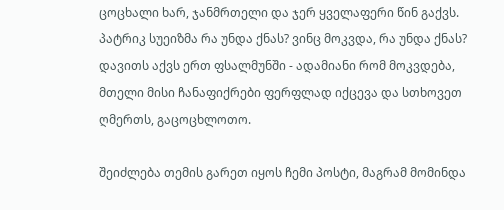ცოცხალი ხარ, ჯანმრთელი და ჯერ ყველაფერი წინ გაქვს. პატრიკ სუეიზმა რა უნდა ქნას? ვინც მოკვდა, რა უნდა ქნას? დავითს აქვს ერთ ფსალმუნში - ადამიანი რომ მოკვდება, მთელი მისი ჩანაფიქრები ფერფლად იქცევა და სთხოვეთ ღმერთს, გაცოცხლოთო.

შეიძლება თემის გარეთ იყოს ჩემი პოსტი, მაგრამ მომინდა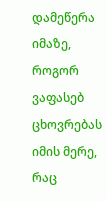დამეწერა იმაზე, როგორ ვაფასებ ცხოვრებას იმის მერე, რაც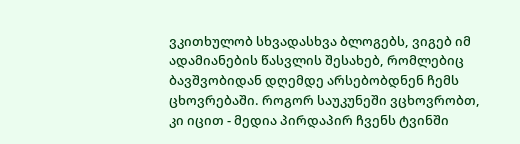ვკითხულობ სხვადასხვა ბლოგებს, ვიგებ იმ ადამიანების წასვლის შესახებ, რომლებიც ბავშვობიდან დღემდე არსებობდნენ ჩემს ცხოვრებაში. როგორ საუკუნეში ვცხოვრობთ, კი იცით - მედია პირდაპირ ჩვენს ტვინში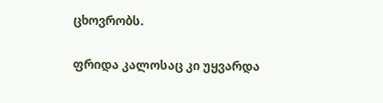ცხოვრობს.

ფრიდა კალოსაც კი უყვარდა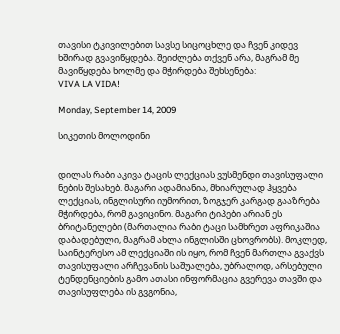თავისი ტკივილებით სავსე სიცოცხლე და ჩვენ კიდევ ხშირად გვავიწყდება. შეიძლება თქვენ არა, მაგრამ მე მავიწყდება ხოლმე და მჭირდება შეხსენება:
VIVA LA VIDA!

Monday, September 14, 2009

სიკეთის მოლოდინი


დილას რაბი აკივა ტაცის ლექციას ვუსმენდი თავისუფალი ნების შესახებ. მაგარი ადამიანია, მხიარულად ჰყვება ლექციას, ინგლისური იუმორით, ზოგჯერ კარგად გააზრება მჭირდება, რომ გავიცინო. მაგარი ტიპები არიან ეს ბრიტანელები (მართალია რაბი ტაცი სამხრეთ აფრიკაშია დაბადებული, მაგრამ ახლა ინგლისში ცხოვრობს). მოკლედ, საინტერესო ამ ლექციაში ის იყო, რომ ჩვენ მართლა გვაქვს თავისუფალი არჩევანის საშუალება, უბრალოდ, არსებული ტენდენციების გამო ათასი ინფორმაცია გვერევა თავში და თავისუფლება ის გვგონია,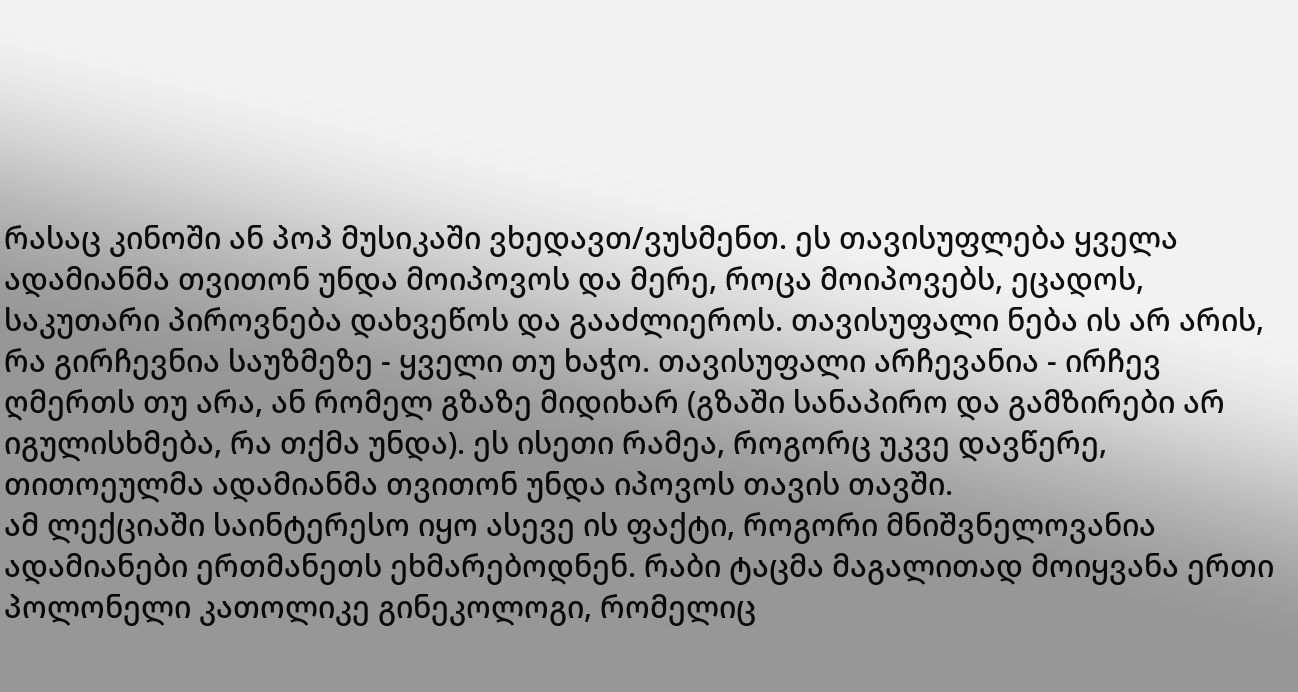რასაც კინოში ან პოპ მუსიკაში ვხედავთ/ვუსმენთ. ეს თავისუფლება ყველა ადამიანმა თვითონ უნდა მოიპოვოს და მერე, როცა მოიპოვებს, ეცადოს, საკუთარი პიროვნება დახვეწოს და გააძლიეროს. თავისუფალი ნება ის არ არის, რა გირჩევნია საუზმეზე - ყველი თუ ხაჭო. თავისუფალი არჩევანია - ირჩევ ღმერთს თუ არა, ან რომელ გზაზე მიდიხარ (გზაში სანაპირო და გამზირები არ იგულისხმება, რა თქმა უნდა). ეს ისეთი რამეა, როგორც უკვე დავწერე, თითოეულმა ადამიანმა თვითონ უნდა იპოვოს თავის თავში.
ამ ლექციაში საინტერესო იყო ასევე ის ფაქტი, როგორი მნიშვნელოვანია ადამიანები ერთმანეთს ეხმარებოდნენ. რაბი ტაცმა მაგალითად მოიყვანა ერთი პოლონელი კათოლიკე გინეკოლოგი, რომელიც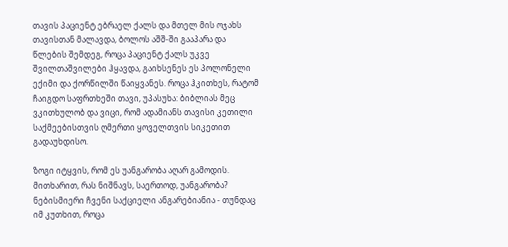თავის პაციენტ ებრაელ ქალს და მთელ მის ოჯახს თავისთან მალავდა, ბოლოს აშშ-ში გააპარა და წლების შემდეგ, როცა პაციენტ ქალს უკვე შვილთაშვილები ჰყავდა, გაიხსენეს ეს პოლონელი ექიმი და ქორწილში წაიყვანეს. როცა ჰკითხეს, რატომ ჩაიგდო საფრთხეში თავი, უპასუხა: ბიბლიას მეც ვკითხულობ და ვიცი, რომ ადამიანს თავისი კეთილი საქმეებისთვის ღმერთი ყოველთვის სიკეთით გადაუხდისო.

ზოგი იტყვის, რომ ეს უანგარობა აღარ გამოდის. მითხარით, რას ნიშნავს, საერთოდ, უანგარობა? ნებისმიერი ჩვენი საქციელი ანგარებიანია - თუნდაც იმ კუთხით, როცა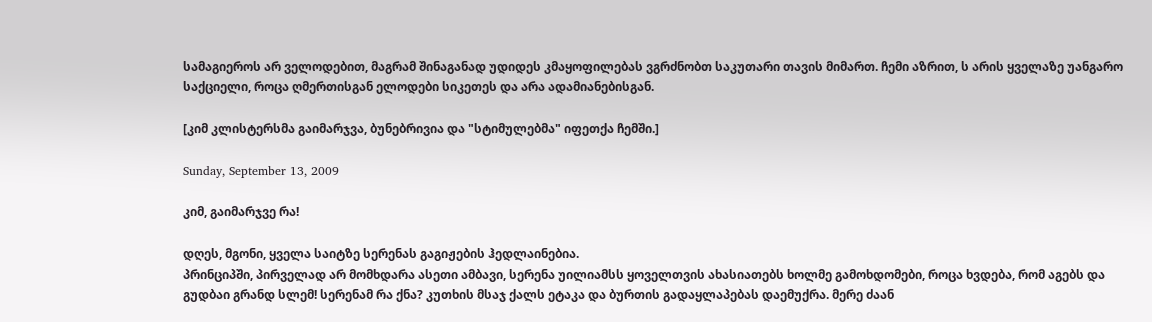სამაგიეროს არ ველოდებით, მაგრამ შინაგანად უდიდეს კმაყოფილებას ვგრძნობთ საკუთარი თავის მიმართ. ჩემი აზრით, ს არის ყველაზე უანგარო საქციელი, როცა ღმერთისგან ელოდები სიკეთეს და არა ადამიანებისგან.

[კიმ კლისტერსმა გაიმარჯვა, ბუნებრივია და "სტიმულებმა" იფეთქა ჩემში.]

Sunday, September 13, 2009

კიმ, გაიმარჯვე რა!

დღეს, მგონი, ყველა საიტზე სერენას გაგიჟების ჰედლაინებია.
პრინციპში, პირველად არ მომხდარა ასეთი ამბავი, სერენა უილიამსს ყოველთვის ახასიათებს ხოლმე გამოხდომები, როცა ხვდება, რომ აგებს და გუდბაი გრანდ სლემ! სერენამ რა ქნა? კუთხის მსაჯ ქალს ეტაკა და ბურთის გადაყლაპებას დაემუქრა. მერე ძაან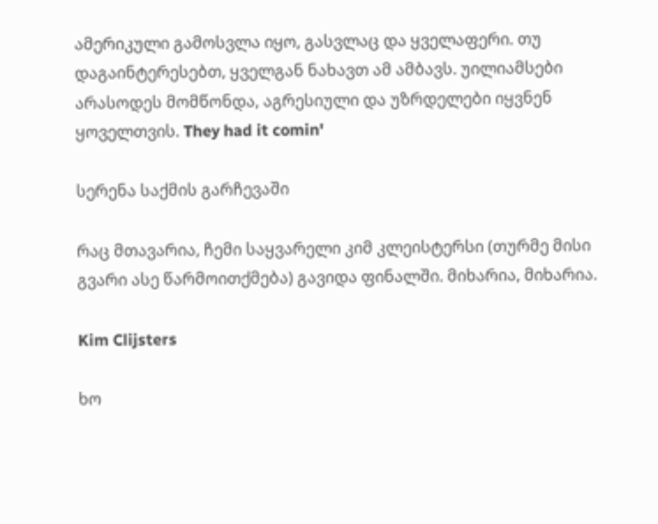ამერიკული გამოსვლა იყო, გასვლაც და ყველაფერი. თუ დაგაინტერესებთ, ყველგან ნახავთ ამ ამბავს. უილიამსები არასოდეს მომწონდა, აგრესიული და უზრდელები იყვნენ ყოველთვის. They had it comin'

სერენა საქმის გარჩევაში

რაც მთავარია, ჩემი საყვარელი კიმ კლეისტერსი (თურმე მისი გვარი ასე წარმოითქმება) გავიდა ფინალში. მიხარია, მიხარია.

Kim Clijsters

ხო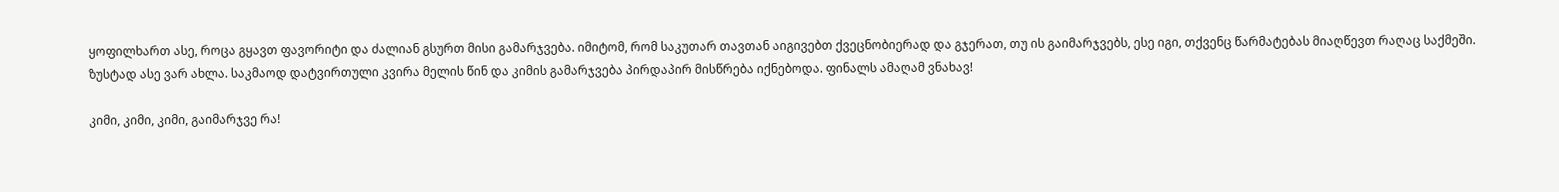ყოფილხართ ასე, როცა გყავთ ფავორიტი და ძალიან გსურთ მისი გამარჯვება. იმიტომ, რომ საკუთარ თავთან აიგივებთ ქვეცნობიერად და გჯერათ, თუ ის გაიმარჯვებს, ესე იგი, თქვენც წარმატებას მიაღწევთ რაღაც საქმეში. ზუსტად ასე ვარ ახლა. საკმაოდ დატვირთული კვირა მელის წინ და კიმის გამარჯვება პირდაპირ მისწრება იქნებოდა. ფინალს ამაღამ ვნახავ!

კიმი, კიმი, კიმი, გაიმარჯვე რა!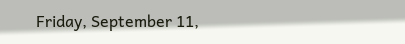Friday, September 11,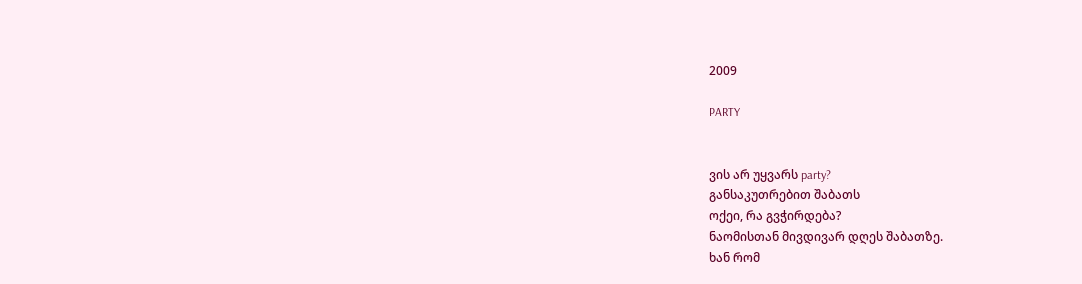2009

PARTY


ვის არ უყვარს party?
განსაკუთრებით შაბათს
ოქეი, რა გვჭირდება?
ნაომისთან მივდივარ დღეს შაბათზე.
ხან რომ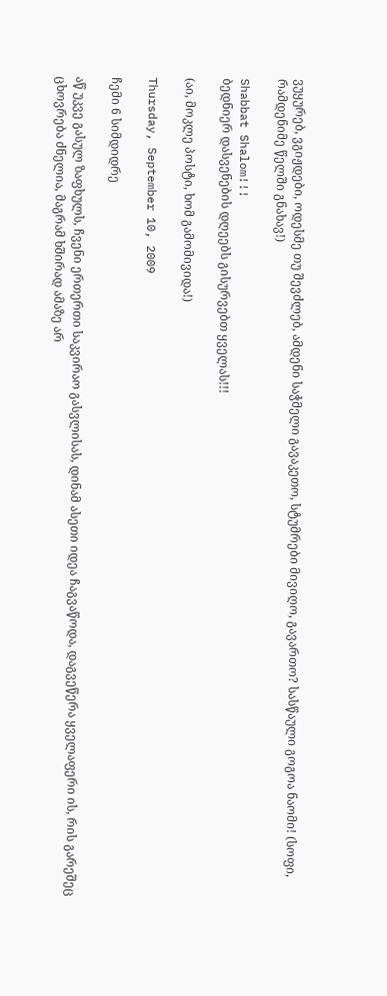ვუყურებ, ვგიჟდები, ოდესმე თუ შევძლებ, ამდენი საჭმელი გავაკეთო, სტუმრები მივიღო, გავართო? სასწაული გოგოა ნაომი! (სოფი, რამდენიმე წელში გნახავ!)

Shabbat Shalom!!!
ბედნიერ დასვენების დღეებს გისურვებთ ყველას!!!

(აი, მოკლე პოსტი, ხომ გამომივიდა!)

Thursday, September 10, 2009

ჩემი 6 სიმდიდრე

აწ უკვე გასულ ზაფხულს, ჩვენი ერთერთი საკვირაო გასვლისას, დინამ ასეთი იდეა ჩაგვაწოდა, დაგვეწერა ყველაფერი ის, რის გარეშეც ცხოვრება ძნელია, მაგრამ ხშირად ამაზე არ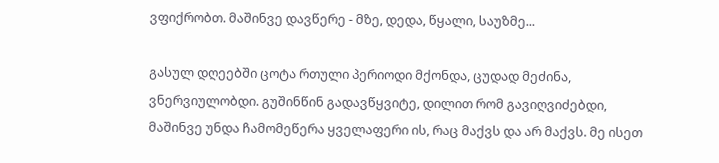ვფიქრობთ. მაშინვე დავწერე - მზე, დედა, წყალი, საუზმე...

გასულ დღეებში ცოტა რთული პერიოდი მქონდა, ცუდად მეძინა, ვნერვიულობდი. გუშინწინ გადავწყვიტე, დილით რომ გავიღვიძებდი, მაშინვე უნდა ჩამომეწერა ყველაფერი ის, რაც მაქვს და არ მაქვს. მე ისეთ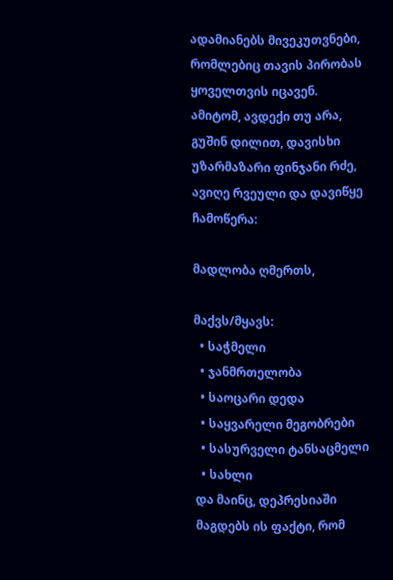ადამიანებს მივეკუთვნები, რომლებიც თავის პირობას ყოველთვის იცავენ. ამიტომ, ავდექი თუ არა, გუშინ დილით, დავისხი უზარმაზარი ფინჯანი რძე, ავიღე რვეული და დავიწყე ჩამოწერა:

მადლობა ღმერთს,

მაქვს/მყავს:
  • საჭმელი
  • ჯანმრთელობა
  • საოცარი დედა
  • საყვარელი მეგობრები
  • სასურველი ტანსაცმელი
  • სახლი
და მაინც, დეპრესიაში მაგდებს ის ფაქტი, რომ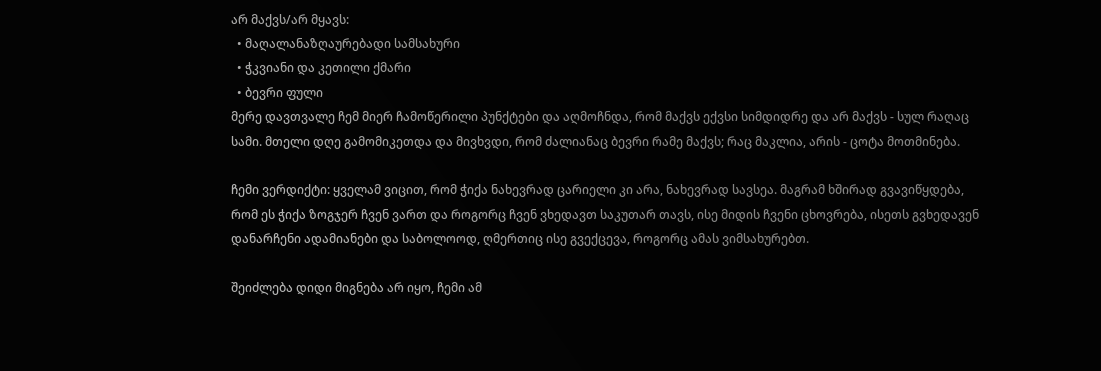არ მაქვს/არ მყავს:
  • მაღალანაზღაურებადი სამსახური
  • ჭკვიანი და კეთილი ქმარი
  • ბევრი ფული
მერე დავთვალე ჩემ მიერ ჩამოწერილი პუნქტები და აღმოჩნდა, რომ მაქვს ექვსი სიმდიდრე და არ მაქვს - სულ რაღაც სამი. მთელი დღე გამომიკეთდა და მივხვდი, რომ ძალიანაც ბევრი რამე მაქვს; რაც მაკლია, არის - ცოტა მოთმინება.

ჩემი ვერდიქტი: ყველამ ვიცით, რომ ჭიქა ნახევრად ცარიელი კი არა, ნახევრად სავსეა. მაგრამ ხშირად გვავიწყდება, რომ ეს ჭიქა ზოგჯერ ჩვენ ვართ და როგორც ჩვენ ვხედავთ საკუთარ თავს, ისე მიდის ჩვენი ცხოვრება, ისეთს გვხედავენ დანარჩენი ადამიანები და საბოლოოდ, ღმერთიც ისე გვექცევა, როგორც ამას ვიმსახურებთ.

შეიძლება დიდი მიგნება არ იყო, ჩემი ამ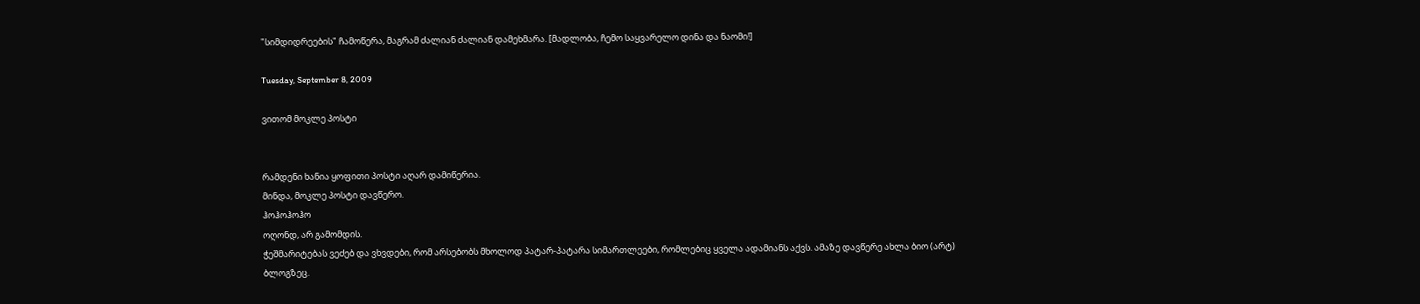"სიმდიდრეების" ჩამოწერა, მაგრამ ძალიან ძალიან დამეხმარა. [მადლობა, ჩემო საყვარელო დინა და ნაომი!]

Tuesday, September 8, 2009

ვითომ მოკლე პოსტი


რამდენი ხანია ყოფითი პოსტი აღარ დამიწერია.
მინდა, მოკლე პოსტი დავწერო.
ჰოჰოჰოჰო
ოღონდ, არ გამომდის.
ჭეშმარიტებას ვეძებ და ვხვდები, რომ არსებობს მხოლოდ პატარ-პატარა სიმართლეები, რომლებიც ყველა ადამიანს აქვს. ამაზე დავწერე ახლა ბიო (არტ) ბლოგზეც.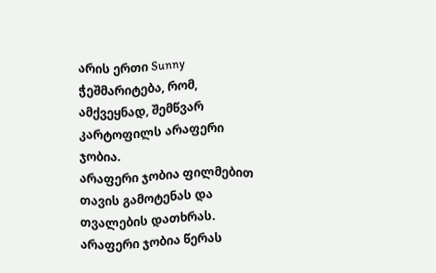არის ერთი Sunny ჭეშმარიტება, რომ, ამქვეყნად, შემწვარ კარტოფილს არაფერი ჯობია.
არაფერი ჯობია ფილმებით თავის გამოტენას და თვალების დათხრას.
არაფერი ჯობია წერას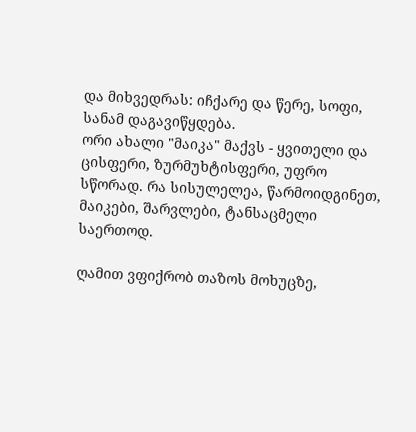და მიხვედრას: იჩქარე და წერე, სოფი, სანამ დაგავიწყდება.
ორი ახალი "მაიკა" მაქვს - ყვითელი და ცისფერი, ზურმუხტისფერი, უფრო სწორად. რა სისულელეა, წარმოიდგინეთ, მაიკები, შარვლები, ტანსაცმელი საერთოდ.

ღამით ვფიქრობ თაზოს მოხუცზე,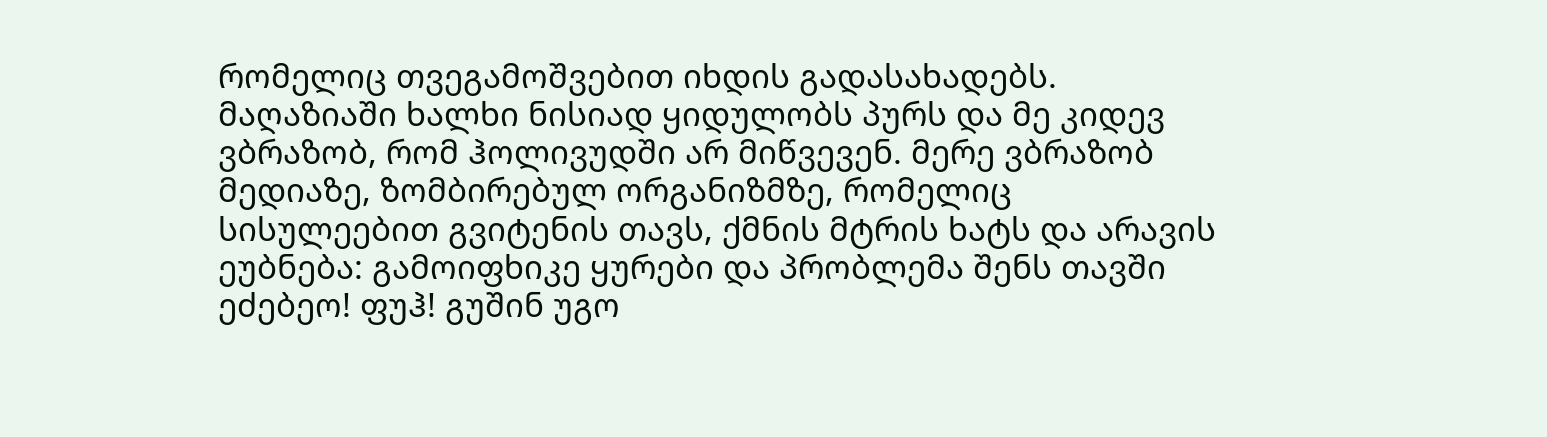რომელიც თვეგამოშვებით იხდის გადასახადებს. მაღაზიაში ხალხი ნისიად ყიდულობს პურს და მე კიდევ ვბრაზობ, რომ ჰოლივუდში არ მიწვევენ. მერე ვბრაზობ მედიაზე, ზომბირებულ ორგანიზმზე, რომელიც სისულეებით გვიტენის თავს, ქმნის მტრის ხატს და არავის ეუბნება: გამოიფხიკე ყურები და პრობლემა შენს თავში ეძებეო! ფუჰ! გუშინ უგო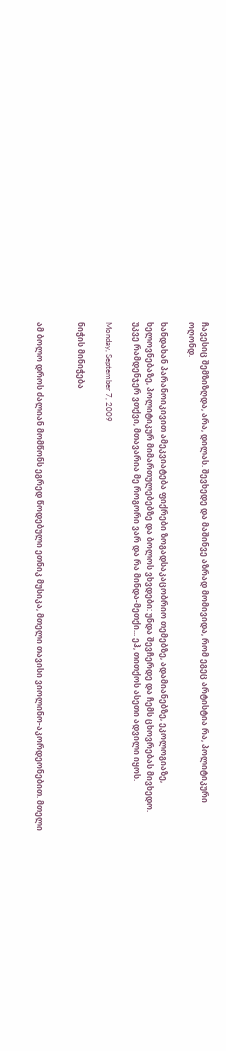ჩავესიც შემზიზღდა, არა, დილას. შევხედე და მაშინვე აზრად მომივიდა, რომ ეგეც არტისტია რა, პოლიტიკური ოღონდ.

ხანდახან პარანოიკივით ამეკვიატება ფიქრები ზოგადსაკაცობრიო თემებზე, ადამიანებზე, ეკოლოგიაზე, ხელოვნებაზე, პოლიტიკურ მიმართულებებზე და ბოლოს ვხვდები: უნდა შევჩერდე და ჩემს ცხოვრებას მივხედო. უკვე რამდენჯერ ვთქვი, მთავარია მე როგორი ვარ და რა მინდა-მეთქი... ეჰ, თითქოს ასეთი ადვილი იყოს.

Monday, September 7, 2009

ნიჭის მინიჭება


ამ ბოლო დროს ძალიან მომწონს ეგრედ წოდებული ეთნიკ მუსიკა, მთელი თავისი ვიოლინო-აკორდეონებით. მთელი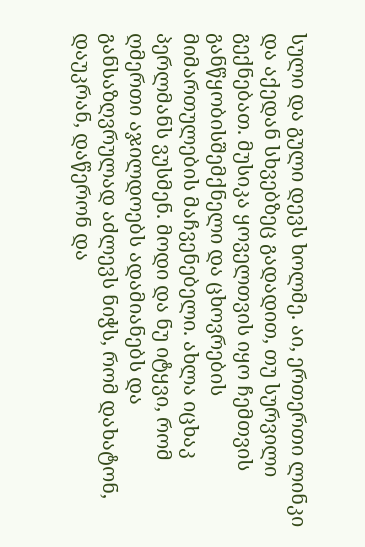სული და გული დევს ხოლმე. აი, ერთერთი ლინკი და აქედან სხვებზეც გადადით, თუ სურვილი გექნებათ. მუსიკა ყოველთვის იყო ჩემთვის განწყობისშემქნელი და ცხოვრების მიმართულების მაჩვენებელი. ახლა იცხაკ პერლმანს ვუსმენ. მოდი და ნუ იტყვი, რომ ღმერთი აჯილდოებს ადამიანებს და განსაზღვრულად აძლევს ნიჭს, რომ დახატონ, დაუკრან, დაწერონ და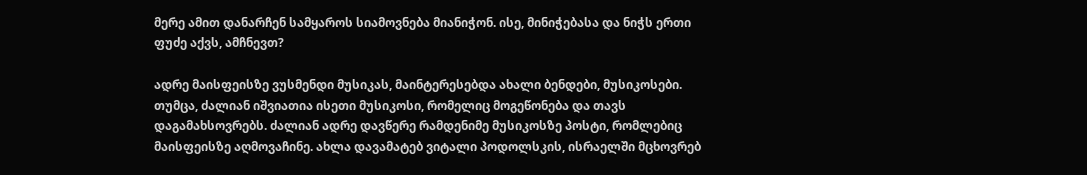მერე ამით დანარჩენ სამყაროს სიამოვნება მიანიჭონ. ისე, მინიჭებასა და ნიჭს ერთი ფუძე აქვს, ამჩნევთ?

ადრე მაისფეისზე ვუსმენდი მუსიკას, მაინტერესებდა ახალი ბენდები, მუსიკოსები. თუმცა, ძალიან იშვიათია ისეთი მუსიკოსი, რომელიც მოგეწონება და თავს დაგამახსოვრებს. ძალიან ადრე დავწერე რამდენიმე მუსიკოსზე პოსტი, რომლებიც მაისფეისზე აღმოვაჩინე. ახლა დავამატებ ვიტალი პოდოლსკის, ისრაელში მცხოვრებ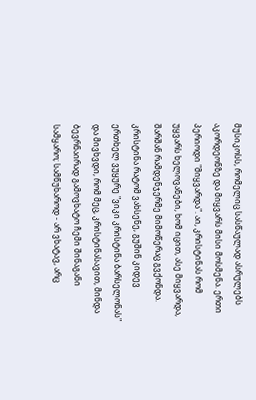მუსიკოსს, რომელიც სასწაულად ასრულებს აკორდეონზე და მიყვარს მისი მოსმენა. ერთი პერიოდი "მიყვარდა". აი, კრისტინას რომ უყვარს ხელოვანები, ხომ იცით, ასე მიყვარდა, შარშან რამდენჯერმე მიმოწერაც გვქონდა. კრისტინა რატომ ვახსენე, გუშინ კიდევ ერთხელ ვუყურე "ვიკი კრისტინა ბარსელონას" და მივხვდი, რომ მეც, კრისტინასავით, მინდა ბევრნაირად გამოვხატო ჩემი შინაგანი სამყარო; სამწუხაროდ - არ ვხატავ, არც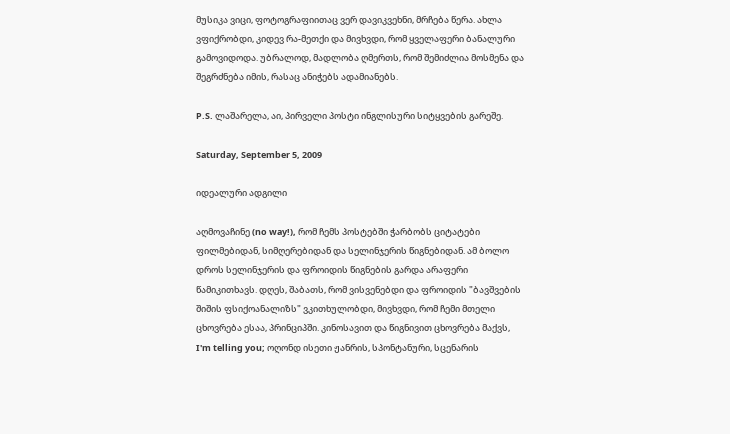მუსიკა ვიცი, ფოტოგრაფიითაც ვერ დავიკვეხნი, მრჩება წერა. ახლა ვფიქრობდი, კიდევ რა-მეთქი და მივხვდი, რომ ყველაფერი ბანალური გამოვიდოდა. უბრალოდ, მადლობა ღმერთს, რომ შემიძლია მოსმენა და შეგრძნება იმის, რასაც ანიჭებს ადამიანებს.

P.S. ლაშარელა, აი, პირველი პოსტი ინგლისური სიტყვების გარეშე.

Saturday, September 5, 2009

იდეალური ადგილი

აღმოვაჩინე (no way!), რომ ჩემს პოსტებში ჭარბობს ციტატები ფილმებიდან, სიმღერებიდან და სელინჯერის წიგნებიდან. ამ ბოლო დროს სელინჯერის და ფროიდის წიგნების გარდა არაფერი წამიკითხავს. დღეს, შაბათს, რომ ვისვენებდი და ფროიდის "ბავშვების შიშის ფსიქოანალიზს" ვკითხულობდი, მივხვდი, რომ ჩემი მთელი ცხოვრება ესაა, პრინციპში. კინოსავით და წიგნივით ცხოვრება მაქვს, I'm telling you; ოღონდ ისეთი ჟანრის, სპონტანური, სცენარის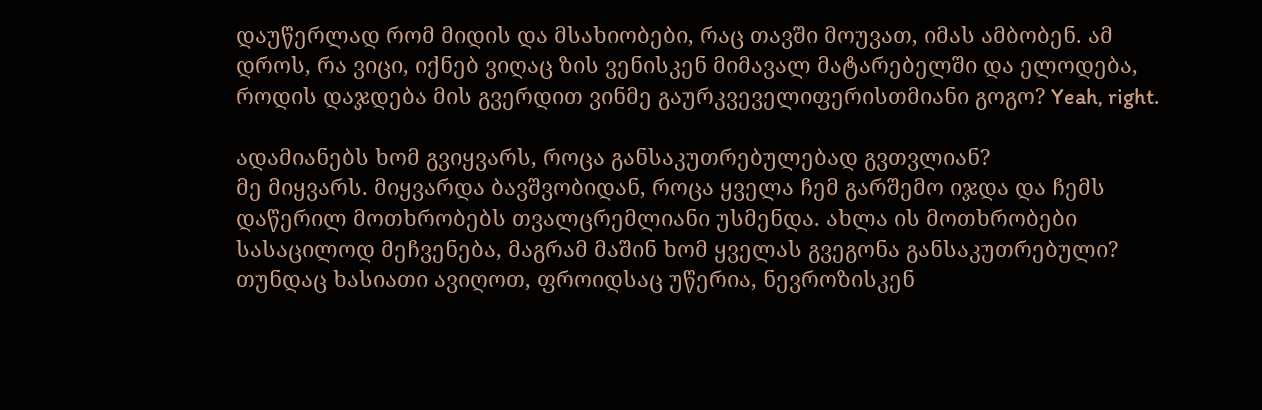დაუწერლად რომ მიდის და მსახიობები, რაც თავში მოუვათ, იმას ამბობენ. ამ დროს, რა ვიცი, იქნებ ვიღაც ზის ვენისკენ მიმავალ მატარებელში და ელოდება, როდის დაჯდება მის გვერდით ვინმე გაურკვეველიფერისთმიანი გოგო? Yeah, right.

ადამიანებს ხომ გვიყვარს, როცა განსაკუთრებულებად გვთვლიან?
მე მიყვარს. მიყვარდა ბავშვობიდან, როცა ყველა ჩემ გარშემო იჯდა და ჩემს დაწერილ მოთხრობებს თვალცრემლიანი უსმენდა. ახლა ის მოთხრობები სასაცილოდ მეჩვენება, მაგრამ მაშინ ხომ ყველას გვეგონა განსაკუთრებული? თუნდაც ხასიათი ავიღოთ, ფროიდსაც უწერია, ნევროზისკენ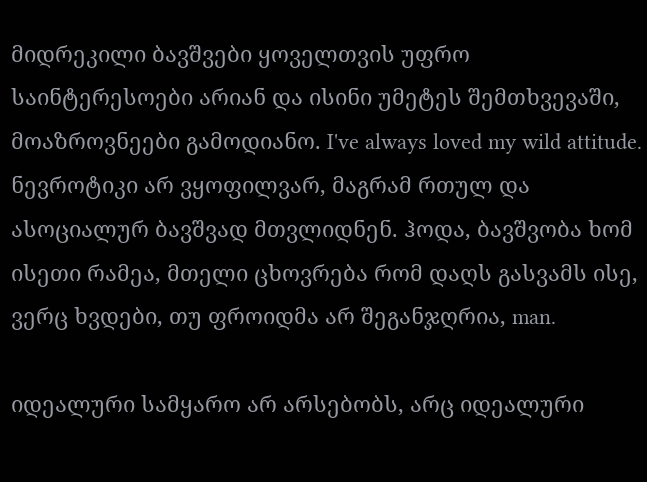მიდრეკილი ბავშვები ყოველთვის უფრო საინტერესოები არიან და ისინი უმეტეს შემთხვევაში, მოაზროვნეები გამოდიანო. I've always loved my wild attitude. ნევროტიკი არ ვყოფილვარ, მაგრამ რთულ და ასოციალურ ბავშვად მთვლიდნენ. ჰოდა, ბავშვობა ხომ ისეთი რამეა, მთელი ცხოვრება რომ დაღს გასვამს ისე, ვერც ხვდები, თუ ფროიდმა არ შეგანჯღრია, man.

იდეალური სამყარო არ არსებობს, არც იდეალური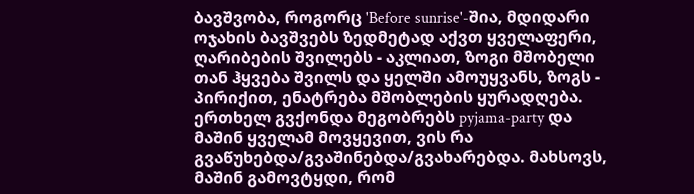ბავშვობა, როგორც 'Before sunrise'-შია, მდიდარი ოჯახის ბავშვებს ზედმეტად აქვთ ყველაფერი, ღარიბების შვილებს - აკლიათ, ზოგი მშობელი თან ჰყვება შვილს და ყელში ამოუყვანს, ზოგს - პირიქით, ენატრება მშობლების ყურადღება. ერთხელ გვქონდა მეგობრებს pyjama-party და მაშინ ყველამ მოვყევით, ვის რა გვაწუხებდა/გვაშინებდა/გვახარებდა. მახსოვს, მაშინ გამოვტყდი, რომ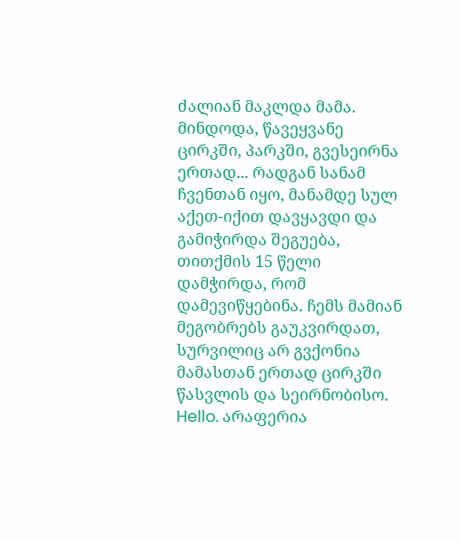ძალიან მაკლდა მამა. მინდოდა, წავეყვანე ცირკში, პარკში, გვესეირნა ერთად... რადგან სანამ ჩვენთან იყო, მანამდე სულ აქეთ-იქით დავყავდი და გამიჭირდა შეგუება, თითქმის 15 წელი დამჭირდა, რომ დამევიწყებინა. ჩემს მამიან მეგობრებს გაუკვირდათ, სურვილიც არ გვქონია მამასთან ერთად ცირკში წასვლის და სეირნობისო. Hello. არაფერია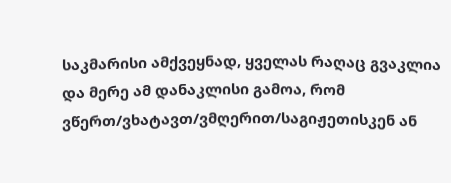საკმარისი ამქვეყნად, ყველას რაღაც გვაკლია და მერე ამ დანაკლისი გამოა, რომ ვწერთ/ვხატავთ/ვმღერით/საგიჟეთისკენ ან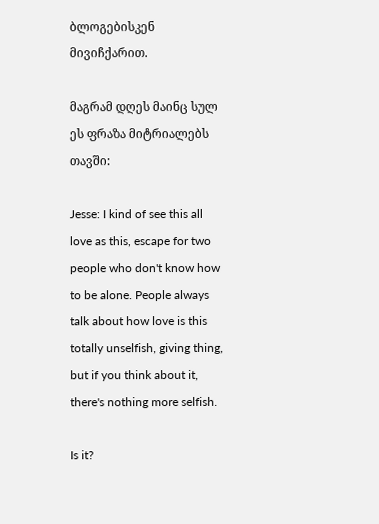ბლოგებისკენ მივიჩქარით.

მაგრამ დღეს მაინც სულ ეს ფრაზა მიტრიალებს თავში:

Jesse: I kind of see this all love as this, escape for two people who don't know how to be alone. People always talk about how love is this totally unselfish, giving thing, but if you think about it, there's nothing more selfish.

Is it?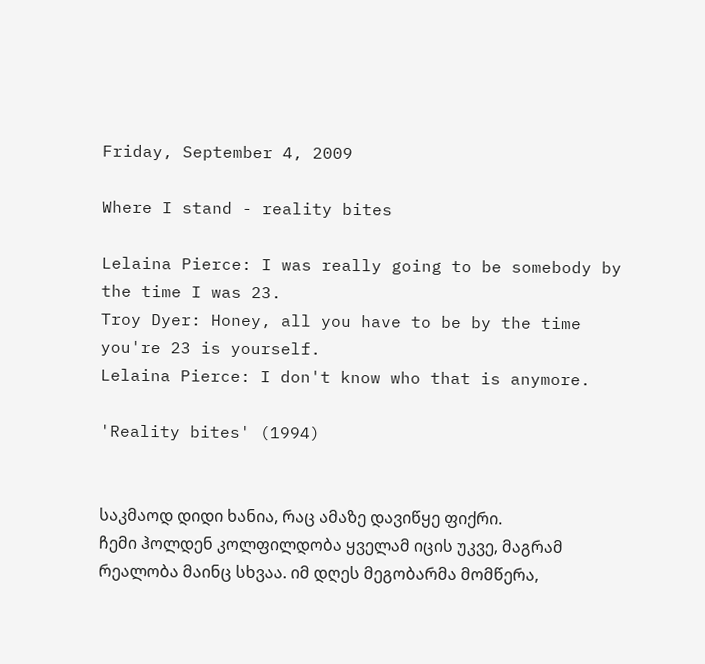Friday, September 4, 2009

Where I stand - reality bites

Lelaina Pierce: I was really going to be somebody by the time I was 23.
Troy Dyer: Honey, all you have to be by the time you're 23 is yourself.
Lelaina Pierce: I don't know who that is anymore.

'Reality bites' (1994)


საკმაოდ დიდი ხანია, რაც ამაზე დავიწყე ფიქრი.
ჩემი ჰოლდენ კოლფილდობა ყველამ იცის უკვე, მაგრამ რეალობა მაინც სხვაა. იმ დღეს მეგობარმა მომწერა,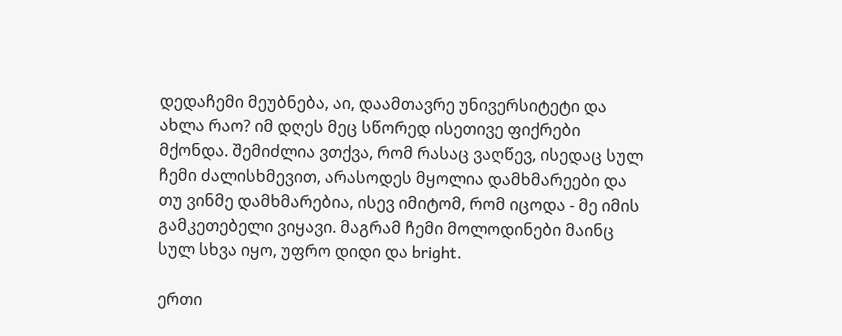დედაჩემი მეუბნება, აი, დაამთავრე უნივერსიტეტი და ახლა რაო? იმ დღეს მეც სწორედ ისეთივე ფიქრები მქონდა. შემიძლია ვთქვა, რომ რასაც ვაღწევ, ისედაც სულ ჩემი ძალისხმევით, არასოდეს მყოლია დამხმარეები და თუ ვინმე დამხმარებია, ისევ იმიტომ, რომ იცოდა - მე იმის გამკეთებელი ვიყავი. მაგრამ ჩემი მოლოდინები მაინც სულ სხვა იყო, უფრო დიდი და bright.

ერთი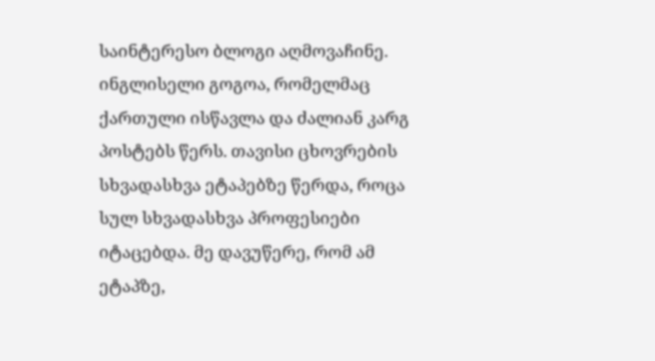საინტერესო ბლოგი აღმოვაჩინე. ინგლისელი გოგოა, რომელმაც ქართული ისწავლა და ძალიან კარგ პოსტებს წერს. თავისი ცხოვრების სხვადასხვა ეტაპებზე წერდა, როცა სულ სხვადასხვა პროფესიები იტაცებდა. მე დავუწერე, რომ ამ ეტაპზე,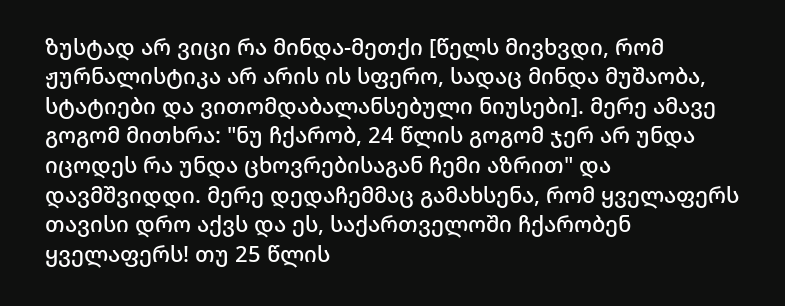ზუსტად არ ვიცი რა მინდა-მეთქი [წელს მივხვდი, რომ ჟურნალისტიკა არ არის ის სფერო, სადაც მინდა მუშაობა, სტატიები და ვითომდაბალანსებული ნიუსები]. მერე ამავე გოგომ მითხრა: "ნუ ჩქარობ, 24 წლის გოგომ ჯერ არ უნდა იცოდეს რა უნდა ცხოვრებისაგან ჩემი აზრით" და დავმშვიდდი. მერე დედაჩემმაც გამახსენა, რომ ყველაფერს თავისი დრო აქვს და ეს, საქართველოში ჩქარობენ ყველაფერს! თუ 25 წლის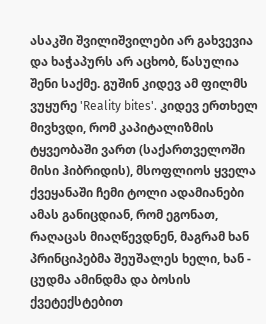ასაკში შვილიშვილები არ გახვევია და ხაჭაპურს არ აცხობ, წასულია შენი საქმე. გუშინ კიდევ ამ ფილმს ვუყურე 'Reality bites'. კიდევ ერთხელ მივხვდი, რომ კაპიტალიზმის ტყვეობაში ვართ (საქართველოში მისი ჰიბრიდის), მსოფლიოს ყველა ქვეყანაში ჩემი ტოლი ადამიანები ამას განიცდიან, რომ ეგონათ, რაღაცას მიაღწევდნენ, მაგრამ ხან პრინციპებმა შეუშალეს ხელი, ხან - ცუდმა ამინდმა და ბოსის ქვეტექსტებით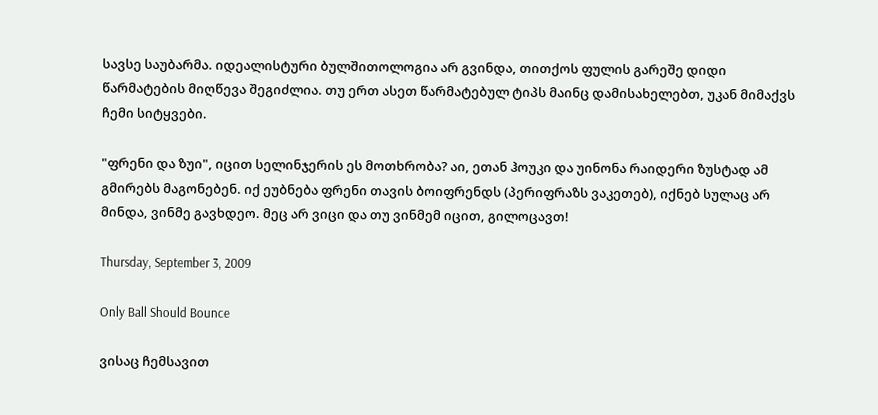სავსე საუბარმა. იდეალისტური ბულშითოლოგია არ გვინდა, თითქოს ფულის გარეშე დიდი წარმატების მიღწევა შეგიძლია. თუ ერთ ასეთ წარმატებულ ტიპს მაინც დამისახელებთ, უკან მიმაქვს ჩემი სიტყვები.

"ფრენი და ზუი", იცით სელინჯერის ეს მოთხრობა? აი, ეთან ჰოუკი და უინონა რაიდერი ზუსტად ამ გმირებს მაგონებენ. იქ ეუბნება ფრენი თავის ბოიფრენდს (პერიფრაზს ვაკეთებ), იქნებ სულაც არ მინდა, ვინმე გავხდეო. მეც არ ვიცი და თუ ვინმემ იცით, გილოცავთ!

Thursday, September 3, 2009

Only Ball Should Bounce

ვისაც ჩემსავით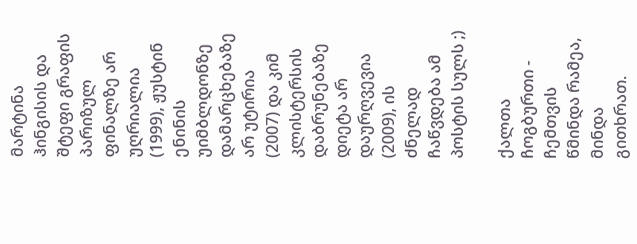მარტინა ჰინგისის და შტეფი გრაფის პარიზულ ფინალზე არ უღრიალია (1999), ჟუსტინ ენინის უიმბლდონზე დამარცხებაზე არ უტირია (2007) და კიმ კლისტერსის დაბრუნებაზე დიეტა არ დაურღვევია (2009), ის ძნელად ჩაწვდება ამ პოსტის სულს ;)

ქალთა ჩოგბურთი - ჩემთვის წმინდა რამეა, მინდა გითხრათ.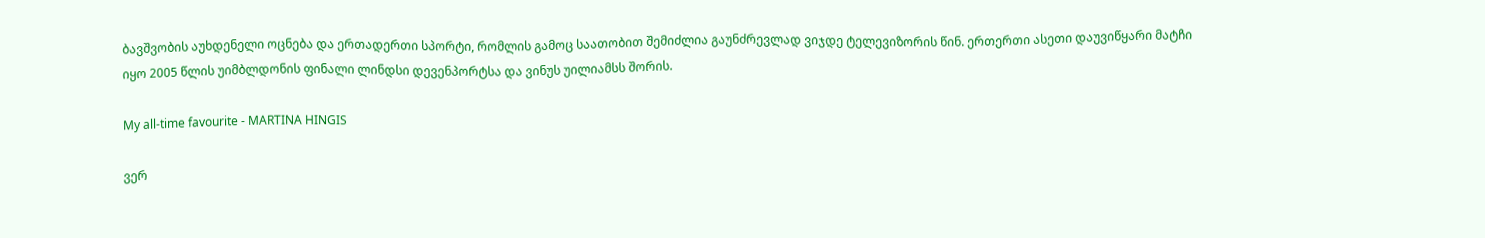ბავშვობის აუხდენელი ოცნება და ერთადერთი სპორტი, რომლის გამოც საათობით შემიძლია გაუნძრევლად ვიჯდე ტელევიზორის წინ. ერთერთი ასეთი დაუვიწყარი მატჩი იყო 2005 წლის უიმბლდონის ფინალი ლინდსი დევენპორტსა და ვინუს უილიამსს შორის.

My all-time favourite - MARTINA HINGIS

ვერ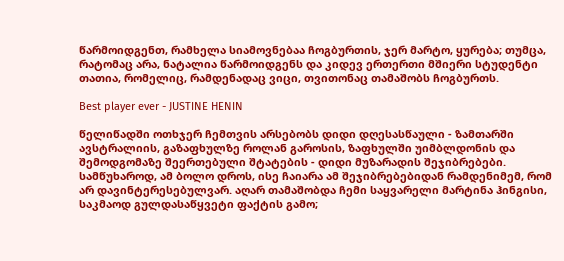წარმოიდგენთ, რამხელა სიამოვნებაა ჩოგბურთის, ჯერ მარტო, ყურება; თუმცა, რატომაც არა, ნატალია წარმოიდგენს და კიდევ ერთერთი მშიერი სტუდენტი თათია, რომელიც, რამდენადაც ვიცი, თვითონაც თამაშობს ჩოგბურთს.

Best player ever - JUSTINE HENIN

წელიწადში ოთხჯერ ჩემთვის არსებობს დიდი დღესასწაული - ზამთარში ავსტრალიის, გაზაფხულზე როლან გაროსის, ზაფხულში უიმბლდონის და შემოდგომაზე შეერთებული შტატების - დიდი მუზარადის შეჯიბრებები. სამწუხაროდ, ამ ბოლო დროს, ისე ჩაიარა ამ შეჯიბრებებიდან რამდენიმემ, რომ არ დავინტერესებულვარ. აღარ თამაშობდა ჩემი საყვარელი მარტინა ჰინგისი, საკმაოდ გულდასაწყვეტი ფაქტის გამო;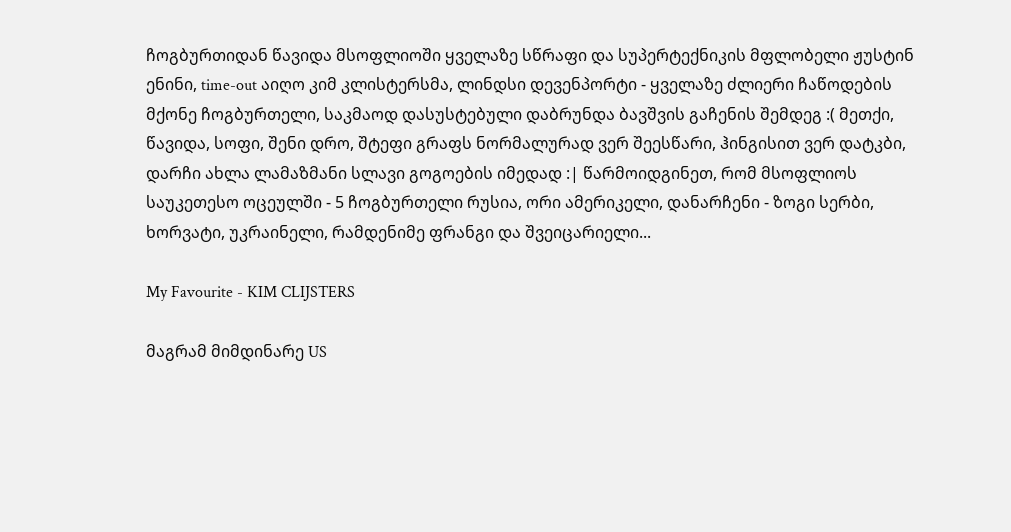ჩოგბურთიდან წავიდა მსოფლიოში ყველაზე სწრაფი და სუპერტექნიკის მფლობელი ჟუსტინ ენინი, time-out აიღო კიმ კლისტერსმა, ლინდსი დევენპორტი - ყველაზე ძლიერი ჩაწოდების მქონე ჩოგბურთელი, საკმაოდ დასუსტებული დაბრუნდა ბავშვის გაჩენის შემდეგ :( მეთქი, წავიდა, სოფი, შენი დრო, შტეფი გრაფს ნორმალურად ვერ შეესწარი, ჰინგისით ვერ დატკბი, დარჩი ახლა ლამაზმანი სლავი გოგოების იმედად :| წარმოიდგინეთ, რომ მსოფლიოს საუკეთესო ოცეულში - 5 ჩოგბურთელი რუსია, ორი ამერიკელი, დანარჩენი - ზოგი სერბი, ხორვატი, უკრაინელი, რამდენიმე ფრანგი და შვეიცარიელი...

My Favourite - KIM CLIJSTERS

მაგრამ მიმდინარე US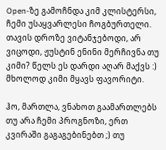Open-ზე გამოჩნდა კიმ კლისტერსი, ჩემი უსაყვარლესი ჩოგბურთელი. თავის დროზე ვიტანჯებოდი, არ ვიცოდი, ჟუსტინ ენინი მერჩივნა თუ კიმი? წელს ეს დარდი აღარ მაქვს :) მხოლოდ კიმი მყავს ფავორიტი.

ჰო, მართლა, ვნახოთ გაამართლებს თუ არა ჩემი პროგნოზი, ერთ კვირაში გაგაგებინებთ ;) თუ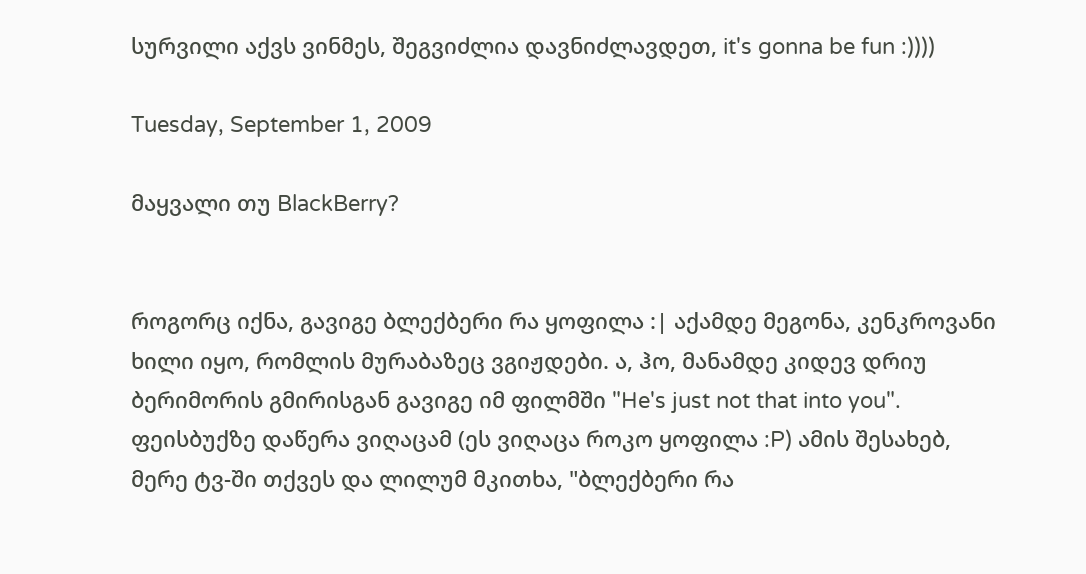სურვილი აქვს ვინმეს, შეგვიძლია დავნიძლავდეთ, it's gonna be fun :))))

Tuesday, September 1, 2009

მაყვალი თუ BlackBerry?


როგორც იქნა, გავიგე ბლექბერი რა ყოფილა :| აქამდე მეგონა, კენკროვანი ხილი იყო, რომლის მურაბაზეც ვგიჟდები. ა, ჰო, მანამდე კიდევ დრიუ ბერიმორის გმირისგან გავიგე იმ ფილმში "He's just not that into you".
ფეისბუქზე დაწერა ვიღაცამ (ეს ვიღაცა როკო ყოფილა :P) ამის შესახებ, მერე ტვ-ში თქვეს და ლილუმ მკითხა, "ბლექბერი რა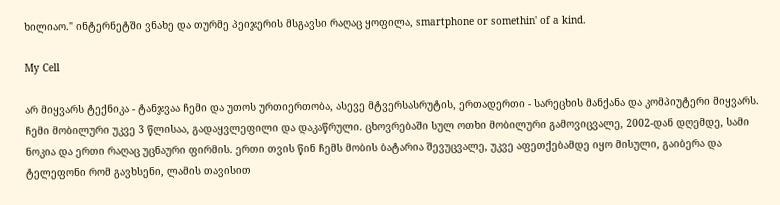ხილიაო." ინტერნეტში ვნახე და თურმე პეიჯერის მსგავსი რაღაც ყოფილა, smartphone or somethin' of a kind.

My Cell

არ მიყვარს ტექნიკა - ტანჯვაა ჩემი და უთოს ურთიერთობა, ასევე მტვერსასრუტის, ერთადერთი - სარეცხის მანქანა და კომპიუტერი მიყვარს. ჩემი მობილური უკვე 3 წლისაა, გადაყვლეფილი და დაკაწრული. ცხოვრებაში სულ ოთხი მობილური გამოვიცვალე, 2002-დან დღემდე, სამი ნოკია და ერთი რაღაც უცნაური ფირმის. ერთი თვის წინ ჩემს მობის ბატარია შევუცვალე, უკვე აფეთქებამდე იყო მისული, გაიბერა და ტელეფონი რომ გავხსენი, ლამის თავისით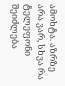ამოხტა. აზრზე არა ვარ, სხვა რა ტელეფონი შეიძლება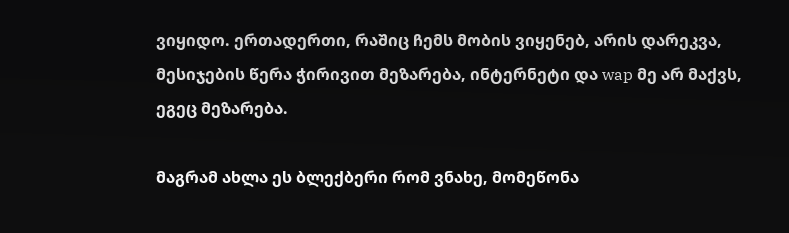ვიყიდო. ერთადერთი, რაშიც ჩემს მობის ვიყენებ, არის დარეკვა, მესიჯების წერა ჭირივით მეზარება, ინტერნეტი და wap მე არ მაქვს, ეგეც მეზარება.

მაგრამ ახლა ეს ბლექბერი რომ ვნახე, მომეწონა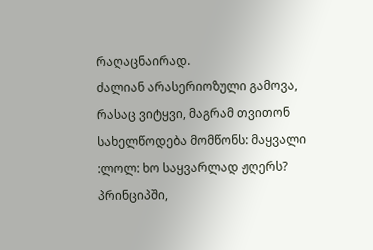რაღაცნაირად.
ძალიან არასერიოზული გამოვა, რასაც ვიტყვი, მაგრამ თვითონ სახელწოდება მომწონს: მაყვალი :ლოლ: ხო საყვარლად ჟღერს?
პრინციპში,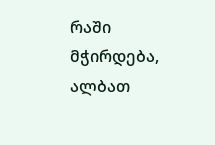რაში მჭირდება, ალბათ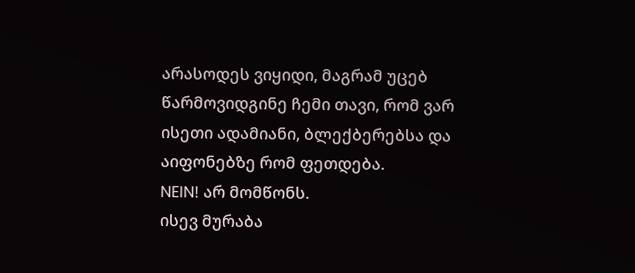არასოდეს ვიყიდი, მაგრამ უცებ წარმოვიდგინე ჩემი თავი, რომ ვარ ისეთი ადამიანი, ბლექბერებსა და აიფონებზე რომ ფეთდება.
NEIN! არ მომწონს.
ისევ მურაბა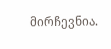მირჩევნია.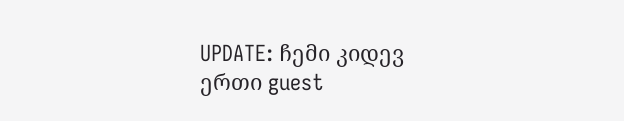UPDATE: ჩემი კიდევ ერთი guest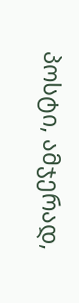პოსტი, ამჯერად,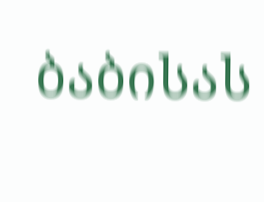ბაბისას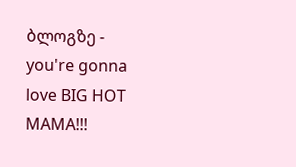ბლოგზე - you're gonna love BIG HOT MAMA!!!